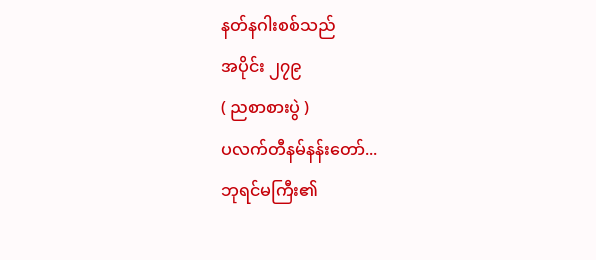နတ်နဂါးစစ်သည်
အပိုင်း ၂၇၉
( ညစာစားပွဲ )
ပလက်တီနမ်နန်းတော်...
ဘုရင်မကြီး၏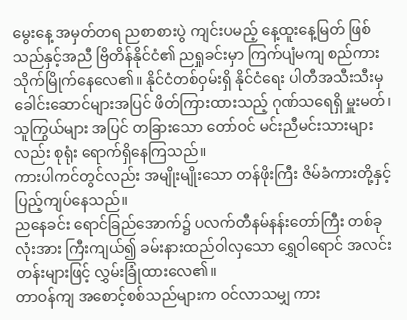မွေးနေ့ အမှတ်တရ ညစာစားပွဲ ကျင်းပမည့် နေ့ထူးနေ့မြတ် ဖြစ်သည်နှင့်အညီ ဗြိတိန်နိုင်ငံ၏ ညရှုခင်းမှာ ကြက်ပျံမကျ စည်ကား သိုက်မြိုက်နေလေ၏။ နိုင်ငံတစ်ဝှမ်းရှိ နိုင်ငံရေး ပါတီအသီးသီးမှ ခေါင်းဆောင်များအပြင် ဖိတ်ကြားထားသည့် ဂုဏ်သရေရှိ မှူးမတ်၊ သူကြွယ်များ အပြင် တခြားသော တော်ဝင် မင်းညီမင်းသားများလည်း စုရုံး ရောက်ရှိနေကြသည်။
ကားပါကင်တွင်လည်း အမျိုးမျိုးသော တန်ဖိုးကြီး ဇိမ်ခံကားတို့နှင့် ပြည့်ကျပ်နေသည်။
ညနေခင်း ရောင်ခြည်အောက်၌ ပလက်တီနမ်နန်းတော်ကြီး တစ်ခုလုံးအား ကြီးကျယ်၍ ခမ်းနားထည်ဝါလှသော ရွှေဝါရောင် အလင်းတန်းများဖြင့် လွှမ်းခြုံထားလေ၏။
တာဝန်ကျ အစောင့်စစ်သည်များက ဝင်လာသမျှ ကား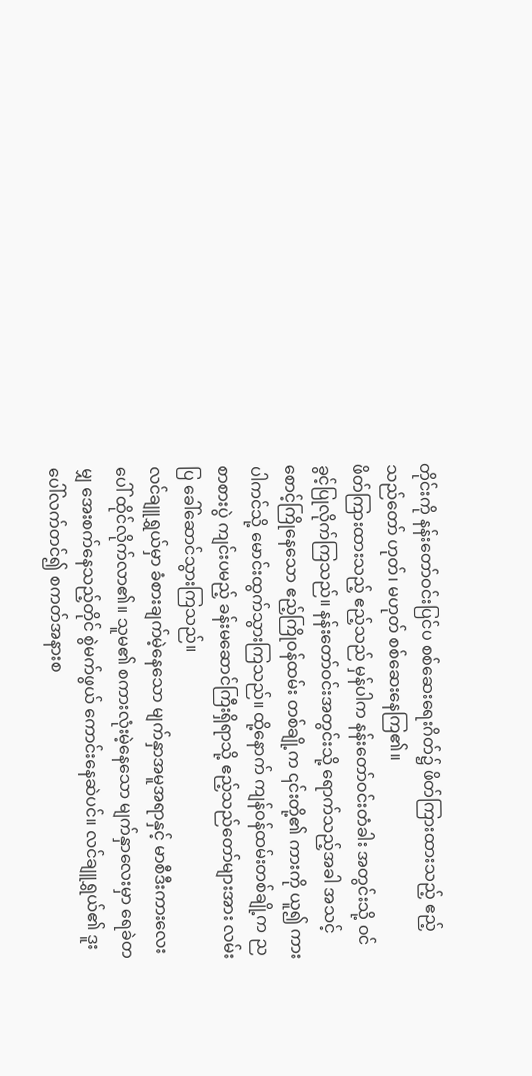တိုင်းကို နန်းတော်ဝင်းပြင်ပ စစ်ဆေးရေးဂိတ်၌ ဖိတ်ကြားထားသည့် ဧည့်သည်တော် ဟုတ်၊ မဟုတ် စစ်ဆေးနေကြ၏။
ဖိတ်ကြားထားသည့် ဧည့်သည် မှန်ပါက နန်းတော်ဝင်းတံခါး အတွင်းသို့ ဝင်ခွင့်ပြုလိုက်ကြသည်။ နန်းတော်ဝင်းအတွင်းသို့ ရောက်သည့်အခါ အသင့်စောင့်ကြိုနေသော ဧည့်ကြိုဝန်ထမ်း တစ်ချို့က ၎င်းတို့၏ ကားကို ယူ၍ ကားပါကင်သို့ မောင်းထွက်သွားကြသည်။ ထို့နောက် ကျန်ဝန်ထမ်းတစ်ချို့က ညစာစားပွဲ ကျင်းပမည့် ခန်းမဆောင်ကြီးရှိရာသို့ ဧည့်သည်တော်များအား လမ်းပြ ခေါ်ဆောင်သွားကြသည်။
လင်ချူရွှယ်မှာ ခံစားချက်မဲ့နေသော မျက်နှာအမူအရာနှင့် မာစီဒီးကားလေးပေါ် ထိုင်လိုက်လာ၏။ သူမ၏ စကားလုံးမဲ့နေသော မျက်နှာလေးမှာ ရေခဲတမျှ အေးစက်နေသည့်တိုင် စွဲမက်ဖွယ် ကောင်းနေဆဲပင်။ လင်ချူရွှယ်၏ ဒူးပေါ်လက်တင်၍ စကတ်အနားစ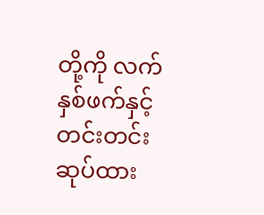တို့ကို လက်နှစ်ဖက်နှင့် တင်းတင်းဆုပ်ထား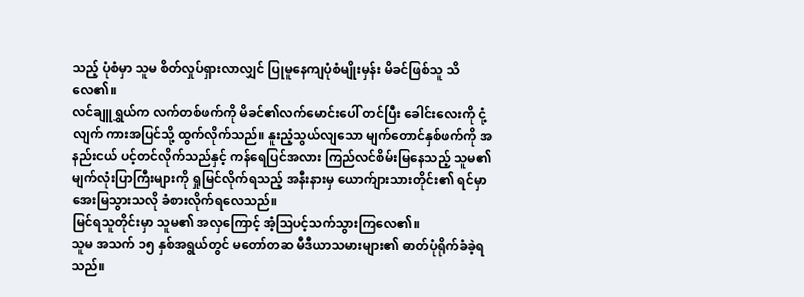သည့် ပုံစံမှာ သူမ စိတ်လှုပ်ရှားလာလျှင် ပြုမူနေကျပုံစံမျိုးမှန်း မိခင်ဖြစ်သူ သိလေ၏။
လင်ချူရွှယ်က လက်တစ်ဖက်ကို မိခင်၏လက်မောင်းပေါ် တင်ပြီး ခေါင်းလေးကို ငုံ့လျက် ကားအပြင်သို့ ထွက်လိုက်သည်။ နူးညံ့သွယ်လျသော မျက်တောင်နှစ်ဖက်ကို အနည်းငယ် ပင့်တင်လိုက်သည်နှင့် ကန်ရေပြင်အလား ကြည်လင်စိမ်းမြနေသည့် သူမ၏ မျက်လုံးပြာကြီးများကို ရှုမြင်လိုက်ရသည့် အနီးနားမှ ယောက်ျားသားတိုင်း၏ ရင်မှာ အေးမြသွားသလို ခံစားလိုက်ရလေသည်။
မြင်ရသူတိုင်းမှာ သူမ၏ အလှကြောင့် အံ့ဩပင့်သက်သွားကြလေ၏။
သူမ အသက် ၁၅ နှစ်အရွယ်တွင် မတော်တဆ မီဒီယာသမားများ၏ ဓာတ်ပုံရိုက်ခံခဲ့ရသည်။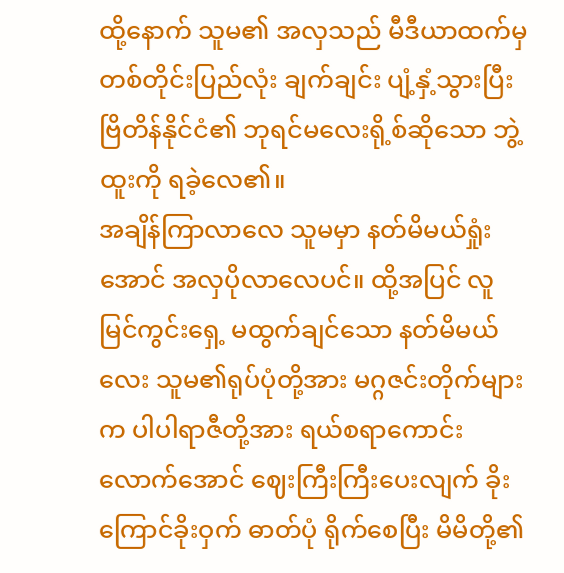ထို့နောက် သူမ၏ အလှသည် မီဒီယာထက်မှ တစ်တိုင်းပြည်လုံး ချက်ချင်း ပျံ့နှံ့သွားပြီး ဗြိတိန်နိုင်ငံ၏ ဘုရင်မလေးရို့စ်ဆိုသော ဘွဲ့ထူးကို ရခဲ့လေ၏။
အချိန်ကြာလာလေ သူမမှာ နတ်မိမယ်ရှုံးအောင် အလှပိုလာလေပင်။ ထို့အပြင် လူမြင်ကွင်းရှေ့ မထွက်ချင်သော နတ်မိမယ်လေး သူမ၏ရုပ်ပုံတို့အား မဂ္ဂဇင်းတိုက်များက ပါပါရာဇီတို့အား ရယ်စရာကောင်းလောက်အောင် ဈေးကြီးကြီးပေးလျက် ခိုးကြောင်ခိုးဝှက် ဓာတ်ပုံ ရိုက်စေပြီး မိမိတို့၏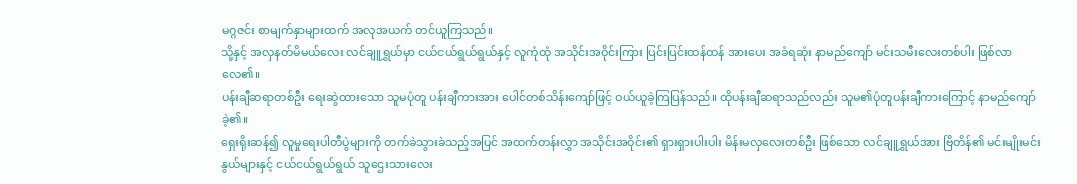မဂ္ဂဇင်း စာမျက်နှာများထက် အလုအယက် တင်ယူကြသည်။
သို့နှင့် အလှနတ်မိမယ်လေး လင်ချူရွှယ်မှာ ငယ်ငယ်ရွယ်ရွယ်နှင့် လူကုံထုံ အသိုင်းအဝိုင်းကြား ပြင်းပြင်းထန်ထန် အားပေး အခံရဆုံး နာမည်ကျော် မင်းသမီးလေးတစ်ပါး ဖြစ်လာလေ၏။
ပန်းချီဆရာတစ်ဦး ရေးဆွဲထားသော သူမပုံတူ ပန်းချီကားအား ပေါင်တစ်သိန်းကျော်ဖြင့် ဝယ်ယူခဲ့ကြပြန်သည်။ ထိုပန်းချီဆရာသည်လည်း သူမ၏ပုံတူပန်းချီကားကြောင့် နာမည်ကျော်ခဲ့၏။
ရှေးရိုးဆန်၍ လူမှုရေးပါတီပွဲများကို တက်ခဲသွားခဲသည့်အပြင် အထက်တန်းလွှာ အသိုင်းအဝိုင်း၏ ရှားရှားပါးပါး မိန်းမလှလေးတစ်ဦး ဖြစ်သော လင်ချူရွှယ်အား ဗြိတိန်၏ မင်းမျိုးမင်းနွယ်များနှင့် ငယ်ငယ်ရွယ်ရွယ် သူဌေးသားလေး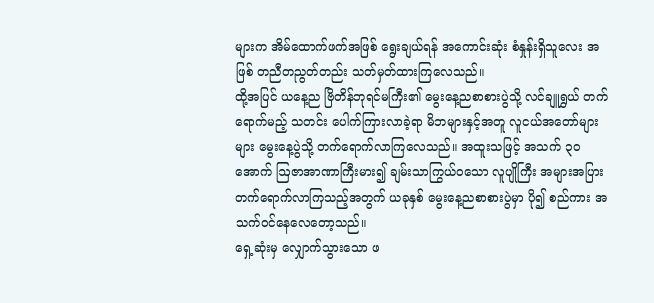များက အိမ်ထောက်ဖက်အဖြစ် ရွေးချယ်ရန် အကောင်းဆုံး စံနှုန်းရှိသူလေး အဖြစ် တညီတညွတ်တည်း သတ်မှတ်ထားကြလေသည်။
ထို့အပြင် ယနေ့ည ဗြိတိန်ဘုရင်မကြီး၏ မွေးနေ့ညစာစားပွဲသို့ လင်ချူရွှယ် တက်ရောက်မည့် သတင်း ပေါက်ကြားလာခဲ့ရာ မိဘများနှင့်အတူ လူငယ်အတော်များများ မွေးနေ့ပွဲသို့ တက်ရောက်လာကြလေသည်။ အထူးသဖြင့် အသက် ၃၀ အောက် ဩဇာအာဏာကြီးမား၍ ချမ်းသာကြွယ်ဝသော လူပျိုကြီး အများအပြား တက်ရောက်လာကြသည့်အတွက် ယခုနှစ် မွေးနေ့ညစာစားပွဲမှာ ပို၍ စည်ကား အသက်ဝင်နေလေတော့သည်။
ရှေ့ဆုံးမှ လျှောက်သွားသော ဖ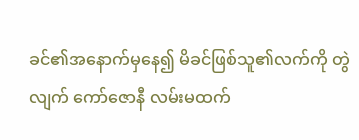ခင်၏အနောက်မှနေ၍ မိခင်ဖြစ်သူ၏လက်ကို တွဲလျက် ကော်ဇောနီ လမ်းမထက်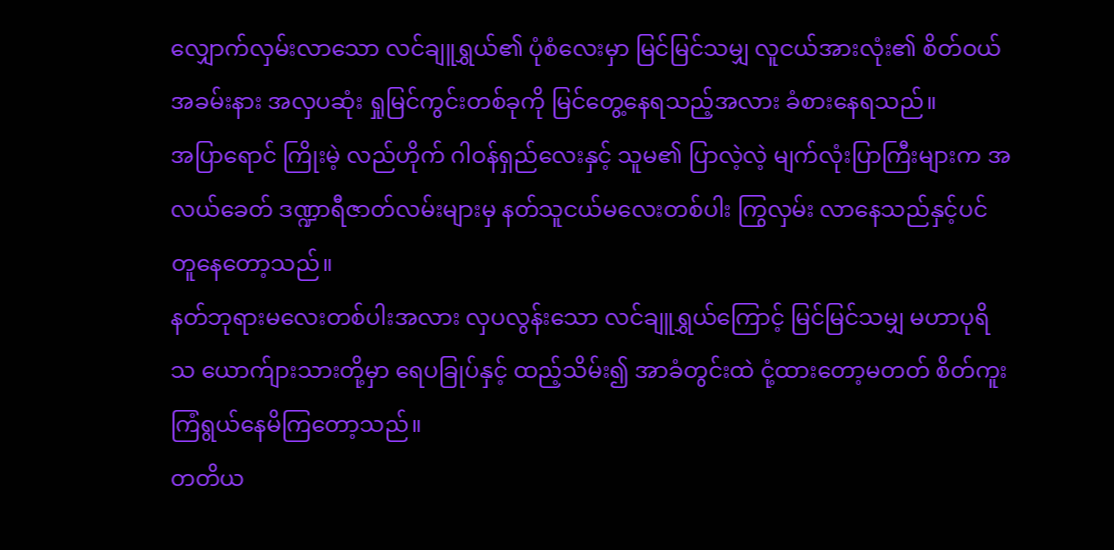လျှောက်လှမ်းလာသော လင်ချူရွှယ်၏ ပုံစံလေးမှာ မြင်မြင်သမျှ လူငယ်အားလုံး၏ စိတ်ဝယ် အခမ်းနား အလှပဆုံး ရှုမြင်ကွင်းတစ်ခုကို မြင်တွေ့နေရသည့်အလား ခံစားနေရသည်။
အပြာရောင် ကြိုးမဲ့ လည်ဟိုက် ဂါဝန်ရှည်လေးနှင့် သူမ၏ ပြာလဲ့လဲ့ မျက်လုံးပြာကြီးများက အလယ်ခေတ် ဒဏ္ဍာရီဇာတ်လမ်းများမှ နတ်သူငယ်မလေးတစ်ပါး ကြွလှမ်း လာနေသည်နှင့်ပင် တူနေတော့သည်။
နတ်ဘုရားမလေးတစ်ပါးအလား လှပလွန်းသော လင်ချူရွှယ်ကြောင့် မြင်မြင်သမျှ မဟာပုရိသ ယောက်ျားသားတို့မှာ ရေပခြုပ်နှင့် ထည့်သိမ်း၍ အာခံတွင်းထဲ ငုံ့ထားတော့မတတ် စိတ်ကူး ကြံရွယ်နေမိကြတော့သည်။
တတိယ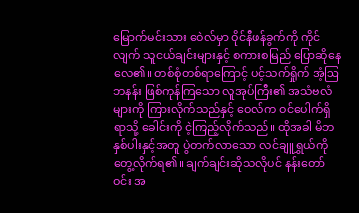မြောက်မင်းသား ဝေဲလ်မှာ ဝိုင်နီဖန်ခွက်ကို ကိုင်လျက် သူငယ်ချင်းများနှင့် စကားစမြည် ပြောဆိုနေလေ၏။ တစ်စုံတစ်ရာကြောင့် ပင့်သက်ရှိုက် အံ့ဩဘနန်း ဖြစ်ကုန်ကြသော လူအုပ်ကြီး၏ အသံဗလံများကို ကြားလိုက်သည်နှင့် ဝေလ်က ဝင်ပေါက်ရှိရာသို့ ခေါင်းကို ငဲ့ကြည့်လိုက်သည်။ ထိုအခါ မိဘနှစ်ပါးနှင့်အတူ ပွဲတက်လာသော လင်ချူရွှယ်ကို တွေ့လိုက်ရ၏။ ချက်ချင်းဆိုသလိုပင် နန်းတော်ဝင်း အ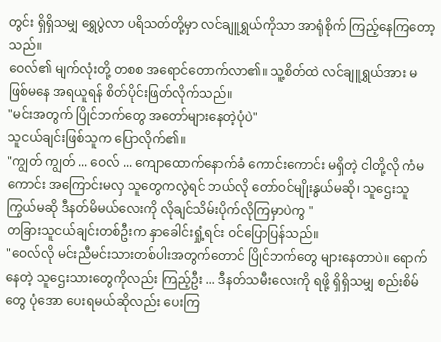တွင်း ရှိရှိသမျှ ရွှေပွဲလာ ပရိသတ်တို့မှာ လင်ချူရွှယ်ကိုသာ အာရုံစိုက် ကြည့်နေကြတော့သည်။
ဝေလ်၏ မျက်လုံးတို့ တစစ အရောင်တောက်လာ၏။ သူ့စိတ်ထဲ လင်ချူရွှယ်အား မဖြစ်မနေ အရယူရန် စိတ်ပိုင်းဖြတ်လိုက်သည်။
"မင်းအတွက် ပြိုင်ဘက်တွေ အတော်များနေတဲ့ပုံပဲ"
သူငယ်ချင်းဖြစ်သူက ပြောလိုက်၏။
"ကျွတ် ကျွတ် ... ဝေလ် ... ကျောထောက်နောက်ခံ ကောင်းကောင်း မရှိတဲ့ ငါတို့လို ကံမကောင်း အကြောင်းမလှ သူတွေကလွဲရင် ဘယ်လို တော်ဝင်မျိုးနွယ်မဆို၊ သူဌေးသူကြွယ်မဆို ဒီနတ်မိမယ်လေးကို လိုချင်သိမ်းပိုက်လိုကြမှာပဲကွ "
တခြားသူငယ်ချင်းတစ်ဦးက နှာခေါင်းရှုံ့ရင်း ဝင်ပြောပြန်သည်။
"ဝေလ်လို မင်းညီမင်းသားတစ်ပါးအတွက်တောင် ပြိုင်ဘက်တွေ များနေတာပဲ။ ရောက်နေတဲ့ သူဌေးသားတွေကိုလည်း ကြည့်ဦး ... ဒီနတ်သမီးလေးကို ရဖို့ ရှိရှိသမျှ စည်းစိမ်တွေ ပုံအော ပေးရမယ်ဆိုလည်း ပေးကြ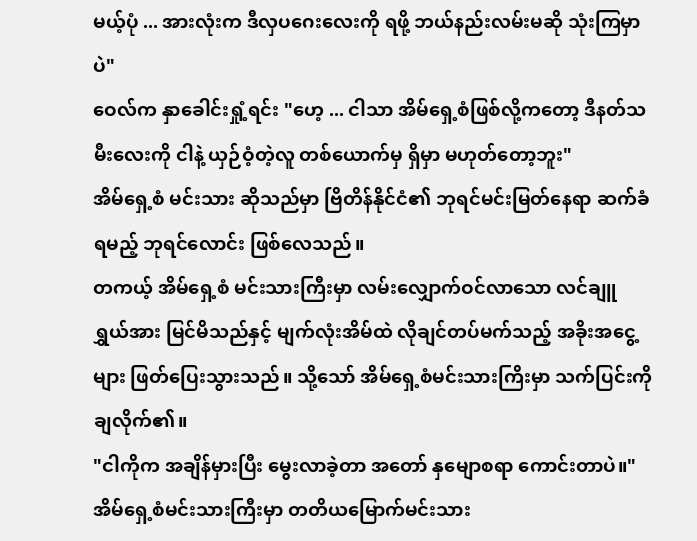မယ့်ပုံ ... အားလုံးက ဒီလှပဂေးလေးကို ရဖို့ ဘယ်နည်းလမ်းမဆို သုံးကြမှာပဲ"
ဝေလ်က နှာခေါင်းရှုံ့ရင်း "ဟေ့ ... ငါသာ အိမ်ရှေ့စံဖြစ်လို့ကတော့ ဒီနတ်သမီးလေးကို ငါနဲ့ ယှဉ်ဝံ့တဲ့လူ တစ်ယောက်မှ ရှိမှာ မဟုတ်တော့ဘူး"
အိမ်ရှေ့စံ မင်းသား ဆိုသည်မှာ ဗြိတိန်နိုင်ငံ၏ ဘုရင်မင်းမြတ်နေရာ ဆက်ခံရမည့် ဘုရင်လောင်း ဖြစ်လေသည်။
တကယ့် အိမ်ရှေ့စံ မင်းသားကြီးမှာ လမ်းလျှောက်ဝင်လာသော လင်ချူရွှယ်အား မြင်မိသည်နှင့် မျက်လုံးအိမ်ထဲ လိုချင်တပ်မက်သည့် အခိုးအငွေ့များ ဖြတ်ပြေးသွားသည်။ သို့သော် အိမ်ရှေ့စံမင်းသားကြိးမှာ သက်ပြင်းကို ချလိုက်၏။
"ငါကိုက အချိန်မှားပြီး မွေးလာခဲ့တာ အတော် နှမျောစရာ ကောင်းတာပဲ။"
အိမ်ရှေ့စံမင်းသားကြီးမှာ တတိယမြောက်မင်းသား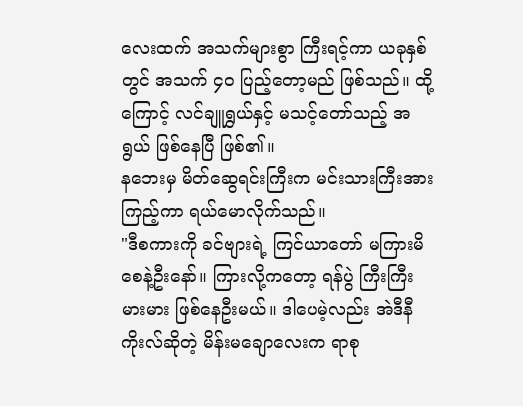လေးထက် အသက်များစွာ ကြီးရင့်ကာ ယခုနှစ်တွင် အသက် ၄၀ ပြည့်တော့မည် ဖြစ်သည်။ ထို့ကြောင့် လင်ချူရွှယ်နှင့် မသင့်တော်သည့် အရွယ် ဖြစ်နေပြီ ဖြစ်၏။
နဘေးမှ မိတ်ဆွေရင်းကြီးက မင်းသားကြီးအား ကြည့်ကာ ရယ်မောလိုက်သည်။
"ဒီစကားကို ခင်ဗျားရဲ့ ကြင်ယာတော် မကြားမိစေနဲ့ဦးနော်။ ကြားလို့ကတော့ ရန်ပွဲ ကြီးကြီးမားမား ဖြစ်နေဦးမယ်။ ဒါပေမဲ့လည်း အဲဒီနီကိုးလ်ဆိုတဲ့ မိန်းမချောလေးက ရာစု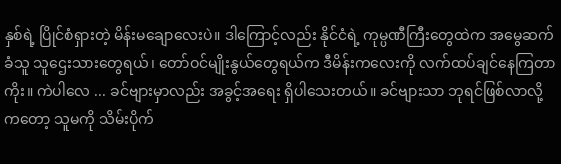နှစ်ရဲ့ ပြိုင်စံရှားတဲ့ မိန်းမချောလေးပဲ။ ဒါကြောင့်လည်း နိုင်ငံရဲ့ ကုမ္ပဏီကြီးတွေထဲက အမွေဆက်ခံသူ သူဌေးသားတွေရယ်၊ တော်ဝင်မျိုးနွယ်တွေရယ်က ဒီမိန်းကလေးကို လက်ထပ်ချင်နေကြတာကိုး။ ကဲပါလေ ... ခင်ဗျားမှာလည်း အခွင့်အရေး ရှိပါသေးတယ်။ ခင်ဗျားသာ ဘုရင်ဖြစ်လာလို့ကတော့ သူမကို သိမ်းပိုက်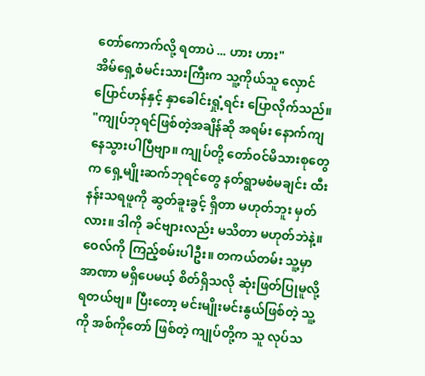တော်ကောက်လို့ ရတာပဲ ... ဟား ဟား"
အိမ်ရှေ့စံမင်းသားကြီးက သူ့ကိုယ်သူ လှောင်ပြောင်ဟန်နှင့် နှာခေါင်းရှုံ့ရင်း ပြောလိုက်သည်။
"ကျုပ်ဘုရင်ဖြစ်တဲ့အချိန်ဆို အရမ်း နောက်ကျနေသွားပါပြီဗျာ။ ကျုပ်တို့ တော်ဝင်မိသားစုတွေက ရှေ့မျိုးဆက်ဘုရင်တွေ နတ်ရွာမစံမချင်း ထီးနန်းသရဖူကို ဆွတ်ခူးခွင့် ရှိတာ မဟုတ်ဘူး မှတ်လား။ ဒါကို ခင်ဗျားလည်း မသိတာ မဟုတ်ဘဲနဲ့။ ဝေလ်ကို ကြည့်စမ်းပါဦး။ တကယ်တမ်း သူ့မှာ အာဏာ မရှိပေမယ့် စိတ်ရှိသလို ဆုံးဖြတ်ပြုမူလို့ ရတယ်ဗျ။ ပြီးတော့ မင်းမျိုးမင်းနွယ်ဖြစ်တဲ့ သူ့ကို အစ်ကိုတော် ဖြစ်တဲ့ ကျုပ်တို့က သူ လုပ်သ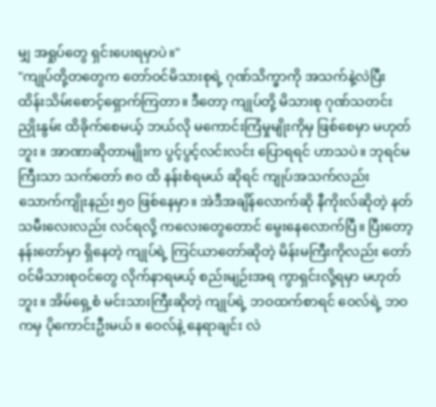မျှ အရှုပ်တွေ ရှင်းပေးရမှာပဲ။"
"ကျုပ်တို့တတွေက တော်ဝင်မိသားစုရဲ့ ဂုဏ်သိက္ခာကို အသက်နဲ့လဲပြီး ထိန်းသိမ်းစောင့်ရှောက်ကြတာ။ ဒီတော့ ကျုပ်တို့ မိသားစု ဂုဏ်သတင်း ညှိုးနွမ်း ထိခိုက်စေမယ့် ဘယ်လို မကောင်းကြံမှုမျိုးကိုမှ ဖြစ်စေမှာ မဟုတ်ဘူး။ အာဏာဆိုတာမျိုးက ပွင့်ပွင့်လင်းလင်း ပြောရရင် ဟာသပဲ။ ဘုရင်မကြီးသာ သက်တော် ၈၀ ထိ နန်းစံရမယ် ဆိုရင် ကျုပ်အသက်လည်း သောက်ကျိုးနည်း ၅၀ ဖြစ်နေမှာ။ အဲဒီအချိန်လောက်ဆို နီကိုးလ်ဆိုတဲ့ နတ်သမီးလေးလည်း လင်ရလို့ ကလေးတွေတောင် မွေးနေလောက်ပြီ။ ပြီးတော့ နန်းတော်မှာ ရှိနေတဲ့ ကျုပ်ရဲ့ ကြင်ယာတော်ဆိုတဲ့ မိန်းမကြီးကိုလည်း တော်ဝင်မိသားစုဝင်တွေ လိုက်နာရမယ့် စည်းမျဉ်းအရ ကွာရှင်းလို့ရမှာ မဟုတ်ဘူး။ အိမ်ရှေ့စံ မင်းသားကြီးဆိုတဲ့ ကျုပ်ရဲ့ ဘဝထက်စာရင် ဝေလ်ရဲ့ ဘဝကမှ ပိုကောင်းဦးမယ်။ ဝေလ်နဲ့ နေရာချင်း လဲ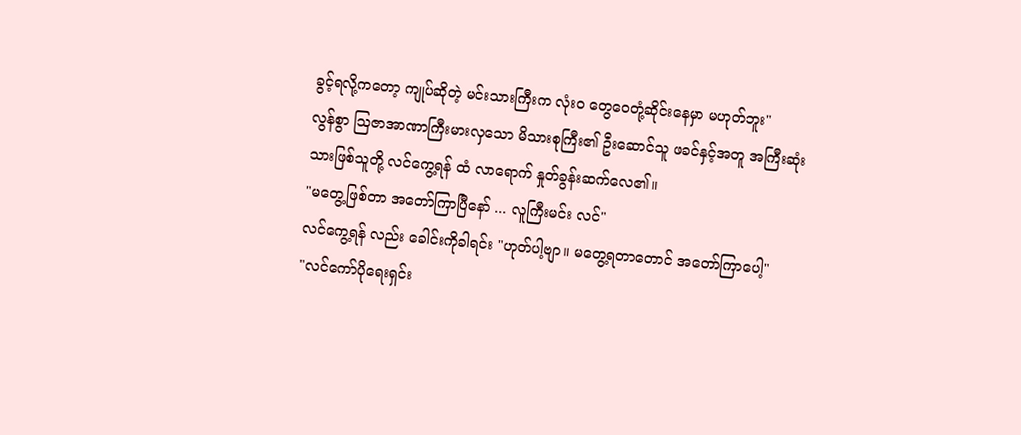ခွင့်ရလို့ကတော့ ကျုပ်ဆိုတဲ့ မင်းသားကြီးက လုံးဝ တွေဝေတုံ့ဆိုင်းနေမှာ မဟုတ်ဘူး"
လွန်စွာ ဩဇာအာဏာကြီးမားလှသော မိသားစုကြီး၏ ဦးဆောင်သူ ဖခင်နှင့်အတူ အကြီးဆုံးသားဖြစ်သူတို့ လင်ကွေ့ရန် ထံ လာရောက် နှုတ်ခွန်းဆက်လေ၏။
"မတွေ့ဖြစ်တာ အတော်ကြာပြီနော် ... လူကြီးမင်း လင်"
လင်ကွေ့ရန် လည်း ခေါင်းကိုခါရင်း "ဟုတ်ပါ့ဗျာ။ မတွေ့ရတာတောင် အတော်ကြာပေါ့"
"လင်ကော်ပိုရေးရှင်း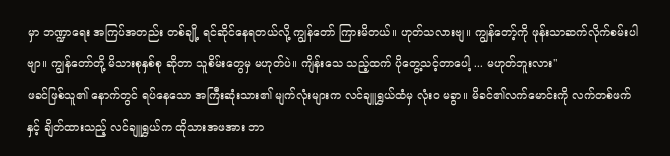မှာ ဘဏ္ဍာရေး အကြပ်အတည်း တစ်ချို့ ရင်ဆိုင်နေရတယ်လို့ ကျွန်တော် ကြားမိတယ်။ ဟုတ်သလားဗျ။ ကျွန်တော့်ကို ဖုန်းသာဆက်လိုက်စမ်းပါဗျာ။ ကျွန်တော်တို့ မိသားစုနှစ်စု ဆိုတာ သူစိမ်းတွေမှ မဟုတ်ပဲ။ ကျိန်းသေ သည့်ထက် ပိုတွေ့သင့်တာပေါ့ ... မဟုတ်ဘူးလား"
ဖခင်ဖြစ်သူ၏ နောက်တွင် ရပ်နေသော အကြီးဆုံးသား၏ မျက်လုံးများက လင်ချူရွှယ်ထံမှ လုံးဝ မခွာ။ မိခင်၏လက်မောင်းကို လက်တစ်ဖက်နှင့် ချိတ်ထားသည့် လင်ချူရွှယ်က ထိုသားအဖအား ဘာ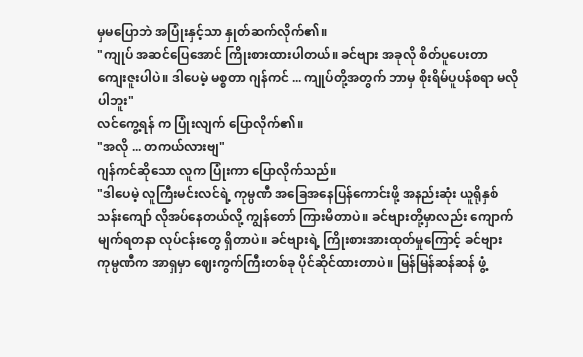မှမပြောဘဲ အပြုံးနှင့်သာ နှုတ်ဆက်လိုက်၏။
"ကျုပ် အဆင်ပြေအောင် ကြိုးစားထားပါတယ်။ ခင်ဗျား အခုလို စိတ်ပူပေးတာ ကျေးဇူးပါပဲ။ ဒါပေမဲ့ မစ္စတာ ဂျန်ကင် ... ကျုပ်တို့အတွက် ဘာမှ စိုးရိမ်ပူပန်စရာ မလိုပါဘူး"
လင်ကွေ့ရန် က ပြုံးလျက် ပြောလိုက်၏။
"အလို ... တကယ်လားဗျ"
ဂျန်ကင်ဆိုသော လူက ပြုံးကာ ပြောလိုက်သည်။
"ဒါပေမဲ့ လူကြီးမင်းလင်ရဲ့ ကုမ္ပဏီ အခြေအနေပြန်ကောင်းဖို့ အနည်းဆုံး ယူရိုနှစ်သန်းကျော် လိုအပ်နေတယ်လို့ ကျွန်တော် ကြားမိတာပဲ။ ခင်ဗျားတို့မှာလည်း ကျောက်မျက်ရတနာ လုပ်ငန်းတွေ ရှိတာပဲ။ ခင်ဗျားရဲ့ ကြိုးစားအားထုတ်မှုကြောင့် ခင်ဗျား ကုမ္ပဏီက အာရှမှာ ဈေးကွက်ကြီးတစ်ခု ပိုင်ဆိုင်ထားတာပဲ။ မြန်မြန်ဆန်ဆန် ဖွံ့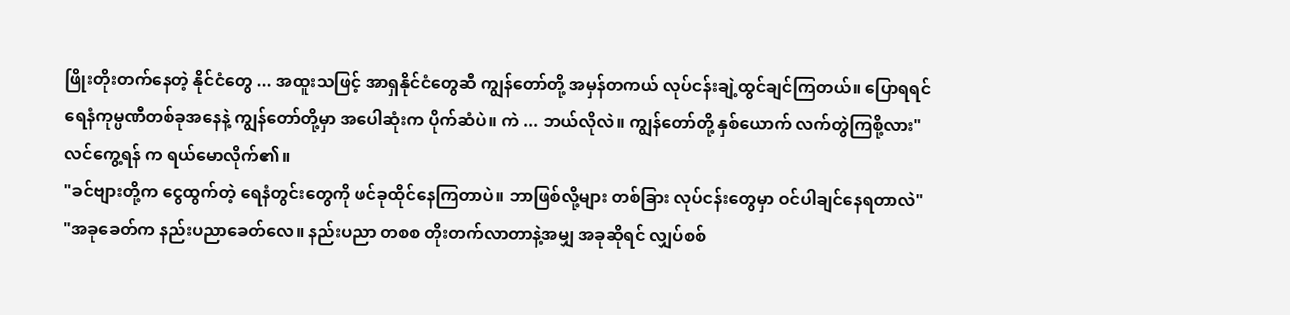ဖြိုးတိုးတက်နေတဲ့ နိုင်ငံတွေ ... အထူးသဖြင့် အာရှနိုင်ငံတွေဆီ ကျွန်တော်တို့ အမှန်တကယ် လုပ်ငန်းချဲ့ထွင်ချင်ကြတယ်။ ပြောရရင် ရေနံကုမ္ပဏီတစ်ခုအနေနဲ့ ကျွန်တော်တို့မှာ အပေါဆုံးက ပိုက်ဆံပဲ။ ကဲ ... ဘယ်လိုလဲ။ ကျွန်တော်တို့ နှစ်ယောက် လက်တွဲကြစို့လား"
လင်ကွေ့ရန် က ရယ်မောလိုက်၏။
"ခင်ဗျားတို့က ငွေထွက်တဲ့ ရေနံတွင်းတွေကို ဖင်ခုထိုင်နေကြတာပဲ။ ဘာဖြစ်လို့များ တစ်ခြား လုပ်ငန်းတွေမှာ ဝင်ပါချင်နေရတာလဲ"
"အခုခေတ်က နည်းပညာခေတ်လေ။ နည်းပညာ တစစ တိုးတက်လာတာနဲ့အမျှ အခုဆိုရင် လျှပ်စစ်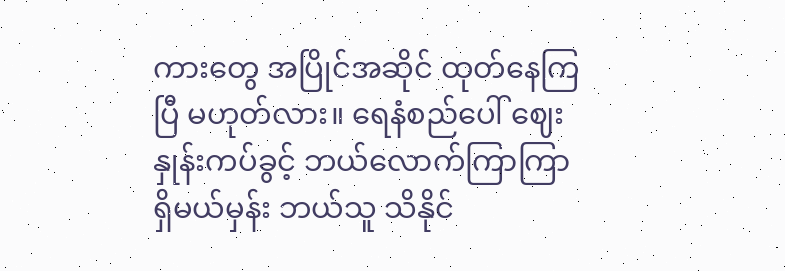ကားတွေ အပြိုင်အဆိုင် ထုတ်နေကြပြီ မဟုတ်လား။ ရေနံစည်ပေါ် ဈေးနှုန်းကပ်ခွင့် ဘယ်လောက်ကြာကြာ ရှိမယ်မှန်း ဘယ်သူ သိနိုင်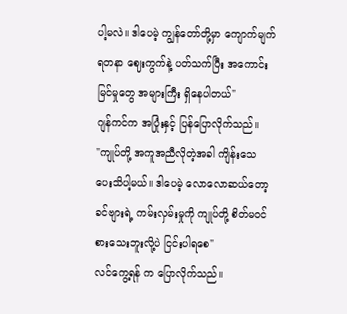ပါ့မလဲ။ ဒါပေမဲ့ ကျွန်တော်တို့မှာ ကျောက်မျက်ရတနာ ဈေးကွက်နဲ့ ပတ်သက်ပြီး အကောင်းမြင်မှုတွေ အများကြီး ရှိနေပါတယ်"
ဂျန်ကင်က အပြုံးနှင့် ပြန်ပြောလိုက်သည်။
"ကျုပ်တို့ အကူအညီလိုတဲ့အခါ ကျိန်းသေ ပေးသိပါ့မယ်။ ဒါပေမဲ့ လောလောဆယ်တော့ ခင်ဗျားရဲ့ ကမ်းလှမ်းမှုကို ကျုပ်တို့ စိတ်မဝင်စားသေးဘူးလို့ပဲ ငြင်းပါရစေ"
လင်ကွေ့ရန် က ပြောလိုက်သည်။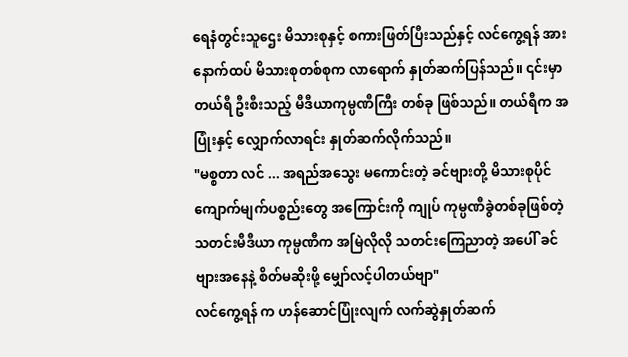ရေနံတွင်းသူဌေး မိသားစုနှင့် စကားဖြတ်ပြီးသည်နှင့် လင်ကွေ့ရန် အား နောက်ထပ် မိသားစုတစ်စုက လာရောက် နှုတ်ဆက်ပြန်သည်။ ၎င်းမှာ တယ်ရီ ဦးစီးသည့် မီဒီယာကုမ္ပဏီကြီး တစ်ခု ဖြစ်သည်။ တယ်ရီက အပြုံးနှင့် လျှောက်လာရင်း နှုတ်ဆက်လိုက်သည်။
"မစ္စတာ လင် ... အရည်အသွေး မကောင်းတဲ့ ခင်ဗျားတို့ မိသားစုပိုင် ကျောက်မျက်ပစ္စည်းတွေ အကြောင်းကို ကျုပ် ကုမ္ပဏီခွဲတစ်ခုဖြစ်တဲ့ သတင်းမီဒီယာ ကုမ္ပဏီက အမြဲလိုလို သတင်းကြေညာတဲ့ အပေါ် ခင်ဗျားအနေနဲ့ စိတ်မဆိုးဖို့ မျှော်လင့်ပါတယ်ဗျာ"
လင်ကွေ့ရန် က ဟန်ဆောင်ပြုံးလျက် လက်ဆွဲနှုတ်ဆက်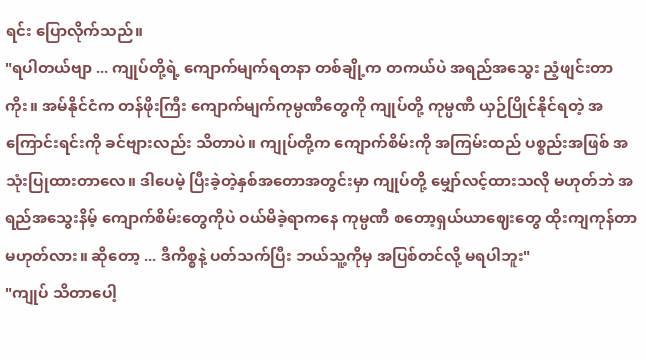ရင်း ပြောလိုက်သည်။
"ရပါတယ်ဗျာ ... ကျုပ်တို့ရဲ့ ကျောက်မျက်ရတနာ တစ်ချို့က တကယ်ပဲ အရည်အသွေး ညံ့ဖျင်းတာကိုး။ အမ်နိုင်ငံက တန်ဖိုးကြီး ကျောက်မျက်ကုမ္ပဏီတွေကို ကျုပ်တို့ ကုမ္ပဏီ ယှဉ်ပြိုင်နိုင်ရတဲ့ အကြောင်းရင်းကို ခင်ဗျားလည်း သိတာပဲ။ ကျုပ်တို့က ကျောက်စိမ်းကို အကြမ်းထည် ပစ္စည်းအဖြစ် အသုံးပြုထားတာလေ။ ဒါပေမဲ့ ပြီးခဲ့တဲ့နှစ်အတောအတွင်းမှာ ကျုပ်တို့ မျှော်လင့်ထားသလို မဟုတ်ဘဲ အရည်အသွေးနိမ့် ကျောက်စိမ်းတွေကိုပဲ ဝယ်မိခဲ့ရာကနေ ကုမ္ပဏီ စတော့ရှယ်ယာဈေးတွေ ထိုးကျကုန်တာ မဟုတ်လား။ ဆိုတော့ ... ဒီကိစ္စနဲ့ ပတ်သက်ပြီး ဘယ်သူ့ကိုမှ အပြစ်တင်လို့ မရပါဘူး"
"ကျုပ် သိတာပေါ့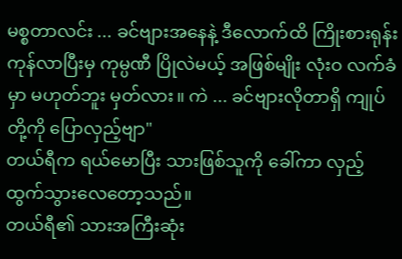မစ္စတာလင်း ... ခင်ဗျားအနေနဲ့ ဒီလောက်ထိ ကြိုးစားရုန်းကုန်လာပြီးမှ ကုမ္ပဏီ ပြိုလဲမယ့် အဖြစ်မျိုး လုံးဝ လက်ခံမှာ မဟုတ်ဘူး မှတ်လား။ ကဲ ... ခင်ဗျားလိုတာရှိ ကျုပ်တို့ကို ပြောလှည့်ဗျာ"
တယ်ရီက ရယ်မောပြီး သားဖြစ်သူကို ခေါ်ကာ လှည့်ထွက်သွားလေတော့သည်။
တယ်ရီ၏ သားအကြီးဆုံး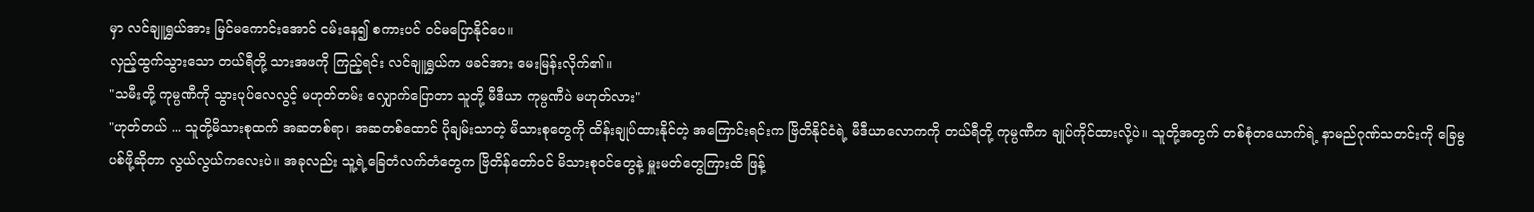မှာ လင်ချူရွှယ်အား မြင်မကောင်းအောင် ငမ်းနေ၍ စကားပင် ဝင်မပြောနိုင်ပေ။
လှည့်ထွက်သွားသော တယ်ရီတို့ သားအဖကို ကြည့်ရင်း လင်ချူရွှယ်က ဖခင်အား မေးမြန်းလိုက်၏။
"သမီးတို့ ကုမ္ပဏီကို သွားပုပ်လေလွင့် မဟုတ်တမ်း လျှောက်ပြောတာ သူတို့ မီဒီယာ ကုမ္ပဏီပဲ မဟုတ်လား"
"ဟုတ်တယ် ... သူတို့မိသားစုထက် အဆတစ်ရာ၊ အဆတစ်ထောင် ပိုချမ်းသာတဲ့ မိသားစုတွေကို ထိန်းချုပ်ထားနိုင်တဲ့ အကြောင်းရင်းက ဗြိတိနိုင်ငံရဲ့ မီဒီယာလောကကို တယ်ရီတို့ ကုမ္ပဏီက ချုပ်ကိုင်ထားလို့ပဲ။ သူတို့အတွက် တစ်စုံတယောက်ရဲ့ နာမည်ဂုဏ်သတင်းကို ခြေမွပစ်ဖို့ဆိုတာ လွယ်လွယ်ကလေးပဲ။ အခုလည်း သူ့ရဲ့ခြေတံလက်တံတွေက ဗြိတိန်တော်ဝင် မိသားစုဝင်တွေနဲ့ မှူးမတ်တွေကြားထိ ဖြန့်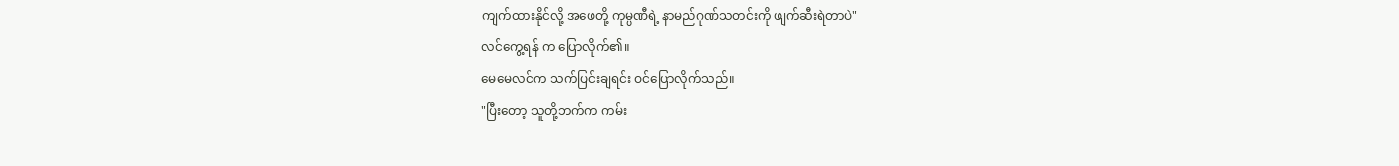ကျက်ထားနိုင်လို့ အဖေတို့ ကုမ္ပဏီရဲ့ နာမည်ဂုဏ်သတင်းကို ဖျက်ဆီးရဲတာပဲ"
လင်ကွေ့ရန် က ပြောလိုက်၏။
မေမေလင်က သက်ပြင်းချရင်း ဝင်ပြောလိုက်သည်။
"ပြီးတော့ သူတို့ဘက်က ကမ်း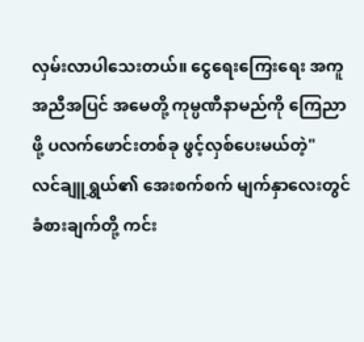လှမ်းလာပါသေးတယ်။ ငွေရေးကြေးရေး အကူအညီအပြင် အမေတို့ ကုမ္ပဏီနာမည်ကို ကြေညာဖို့ ပလက်ဖောင်းတစ်ခု ဖွင့်လှစ်ပေးမယ်တဲ့"
လင်ချူရွှယ်၏ အေးစက်စက် မျက်နှာလေးတွင် ခံစားချက်တို့ ကင်း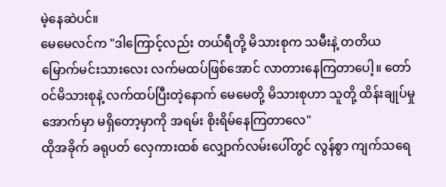မဲ့နေဆဲပင်။
မေမေလင်က "ဒါကြောင့်လည်း တယ်ရီတို့ မိသားစုက သမီးနဲ့ တတိယမြောက်မင်းသားလေး လက်မထပ်ဖြစ်အောင် လာတားနေကြတာပေါ့။ တော်ဝင်မိသားစုနဲ့ လက်ထပ်ပြီးတဲ့နောက် မေမေတို့ မိသားစုဟာ သူတို့ ထိန်းချုပ်မှုအောက်မှာ မရှိတော့မှာကို အရမ်း စိုးရိမ်နေကြတာလေ"
ထိုအခိုက် ခရုပတ် လှေကားထစ် လျှောက်လမ်းပေါ်တွင် လွန်စွာ ကျက်သရေ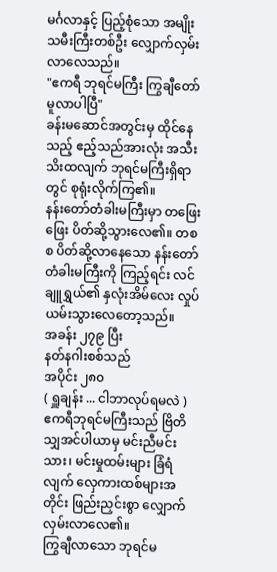မင်္ဂလာနှင့် ပြည့်စုံသော အမျိုးသမီးကြီးတစ်ဦး လျှောက်လှမ်းလာလေသည်။
"ဧကရီ ဘုရင်မကြီး ကြွချီတော်မူလာပါပြီ"
ခန်းမဆောင်အတွင်းမှ ထိုင်နေသည့် ဧည့်သည်အားလုံး အသီးသိးထလျက် ဘုရင်မကြီးရှိရာတွင် စုရုံးလိုက်ကြ၏။
နန်းတော်တံခါးမကြီးမှာ တဖြေးဖြေး ပိတ်ဆို့သွားလေ၏။ တစစ ပိတ်ဆို့လာနေသော နန်းတော်တံခါးမကြီးကို ကြည့်ရင်း လင်ချူရွှယ်၏ နှလုံးအိမ်လေး လှုပ်ယမ်းသွားလေတော့သည်။
အခန်း ၂၇၉ ပြီး
နတ်နဂါးစစ်သည်
အပိုင်း ၂၈၀
( ရှူချန်း ... ငါဘာလုပ်ရမလဲ )
ဧကရီဘုရင်မကြီးသည် ဗြိတိသျှအင်ပါယာမှ မင်းညီမင်းသား၊ မင်းမှုထမ်းများ ခြံရံလျက် လှေကားထစ်များအတိုင်း ဖြည်းညှင်းစွာ လျှောက်လှမ်းလာလေ၏။
ကြွချီလာသော ဘုရင်မ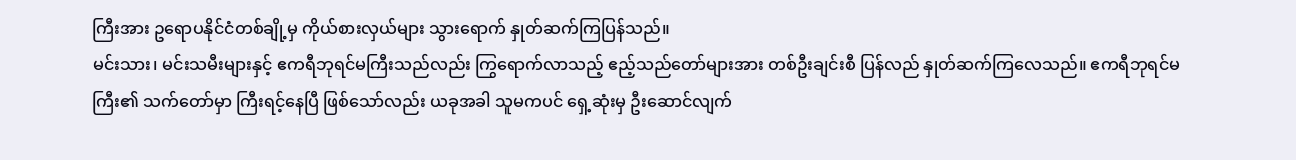ကြီးအား ဥရောပနိုင်ငံတစ်ချို့မှ ကိုယ်စားလှယ်များ သွားရောက် နှုတ်ဆက်ကြပြန်သည်။
မင်းသား၊ မင်းသမီးများနှင့် ဧကရီဘုရင်မကြီးသည်လည်း ကြွရောက်လာသည့် ဧည့်သည်တော်များအား တစ်ဦးချင်းစီ ပြန်လည် နှုတ်ဆက်ကြလေသည်။ ဧကရီဘုရင်မကြီး၏ သက်တော်မှာ ကြီးရင့်နေပြီ ဖြစ်သော်လည်း ယခုအခါ သူမကပင် ရှေ့ဆုံးမှ ဦးဆောင်လျက်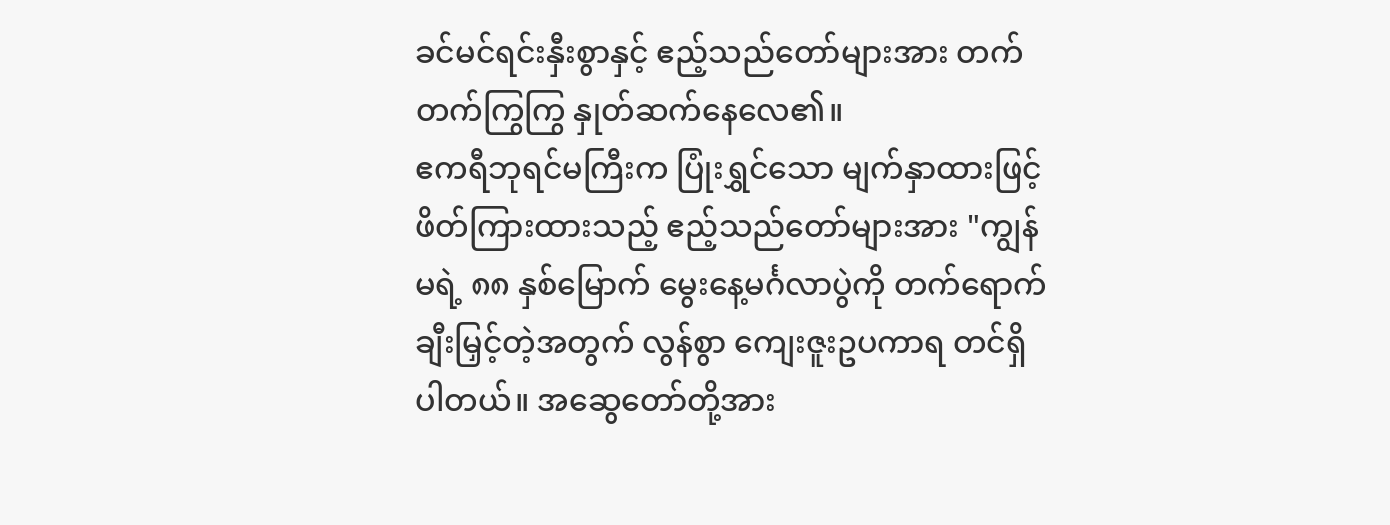ခင်မင်ရင်းနှီးစွာနှင့် ဧည့်သည်တော်များအား တက်တက်ကြွကြွ နှုတ်ဆက်နေလေ၏။
ဧကရီဘုရင်မကြီးက ပြုံးရွှင်သော မျက်နှာထားဖြင့် ဖိတ်ကြားထားသည့် ဧည့်သည်တော်များအား "ကျွန်မရဲ့ ၈၈ နှစ်မြောက် မွေးနေ့မင်္ဂလာပွဲကို တက်ရောက် ချီးမြှင့်တဲ့အတွက် လွန်စွာ ကျေးဇူးဥပကာရ တင်ရှိပါတယ်။ အဆွေတော်တို့အား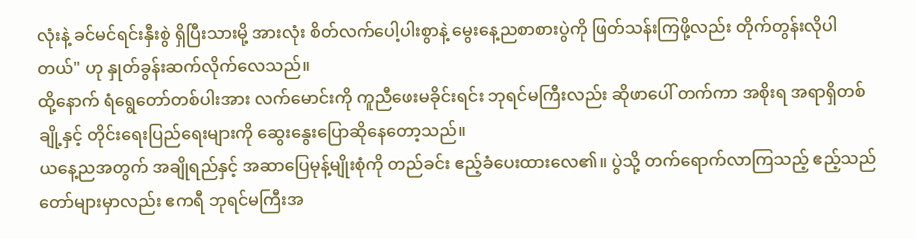လုံးနဲ့ ခင်မင်ရင်းနှီးစွဲ ရှိပြီးသားမို့ အားလုံး စိတ်လက်ပေါ့ပါးစွာနဲ့ မွေးနေ့ညစာစားပွဲကို ဖြတ်သန်းကြဖို့လည်း တိုက်တွန်းလိုပါတယ်" ဟု နှုတ်ခွန်းဆက်လိုက်လေသည်။
ထို့နောက် ရံရွေတော်တစ်ပါးအား လက်မောင်းကို ကူညီဖေးမခိုင်းရင်း ဘုရင်မကြီးလည်း ဆိုဖာပေါ် တက်ကာ အစိုးရ အရာရှိတစ်ချို့နှင့် တိုင်းရေးပြည်ရေးများကို ဆွေးနွေးပြောဆိုနေတော့သည်။
ယနေ့ညအတွက် အချိုရည်နှင့် အဆာပြေမုန့်မျိုးစုံကို တည်ခင်း ဧည့်ခံပေးထားလေ၏။ ပွဲသို့ တက်ရောက်လာကြသည့် ဧည့်သည်တော်များမှာလည်း ဧကရီ ဘုရင်မကြီးအ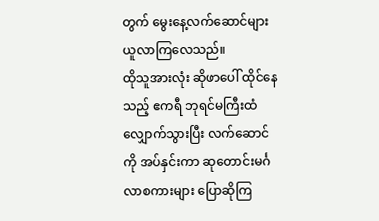တွက် မွေးနေ့လက်ဆောင်များ ယူလာကြလေသည်။
ထိုသူအားလုံး ဆိုဖာပေါ် ထိုင်နေသည့် ဧကရီ ဘုရင်မကြီးထံ လျှောက်သွားပြီး လက်ဆောင်ကို အပ်နှင်းကာ ဆုတောင်းမင်္ဂလာစကားများ ပြောဆိုကြ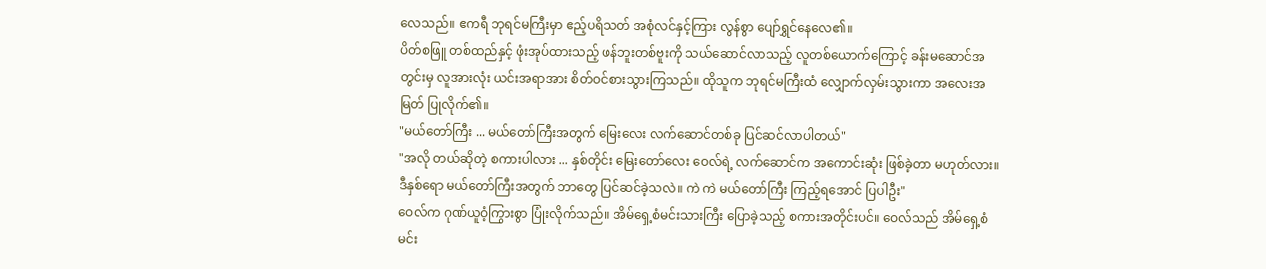လေသည်။ ဧကရီ ဘုရင်မကြီးမှာ ဧည့်ပရိသတ် အစုံလင်နှင့်ကြား လွန်စွာ ပျော်ရွှင်နေလေ၏။
ပိတ်စဖြူ တစ်ထည်နှင့် ဖုံးအုပ်ထားသည့် ဖန်ဘူးတစ်ဗူးကို သယ်ဆောင်လာသည့် လူတစ်ယောက်ကြောင့် ခန်းမဆောင်အတွင်းမှ လူအားလုံး ယင်းအရာအား စိတ်ဝင်စားသွားကြသည်။ ထိုသူက ဘုရင်မကြီးထံ လျှောက်လှမ်းသွားကာ အလေးအမြတ် ပြုလိုက်၏။
"မယ်တော်ကြီး ... မယ်တော်ကြီးအတွက် မြေးလေး လက်ဆောင်တစ်ခု ပြင်ဆင်လာပါတယ်"
"အလို တယ်ဆိုတဲ့ စကားပါလား ... နှစ်တိုင်း မြေးတော်လေး ဝေလ်ရဲ့ လက်ဆောင်က အကောင်းဆုံး ဖြစ်ခဲ့တာ မဟုတ်လား။ ဒီနှစ်ရော မယ်တော်ကြီးအတွက် ဘာတွေ ပြင်ဆင်ခဲ့သလဲ။ ကဲ ကဲ မယ်တော်ကြီး ကြည့်ရအောင် ပြပါဦး"
ဝေလ်က ဂုဏ်ယူဝံ့ကြွားစွာ ပြုံးလိုက်သည်။ အိမ်ရှေ့စံမင်းသားကြီး ပြောခဲ့သည့် စကားအတိုင်းပင်။ ဝေလ်သည် အိမ်ရှေ့စံမင်း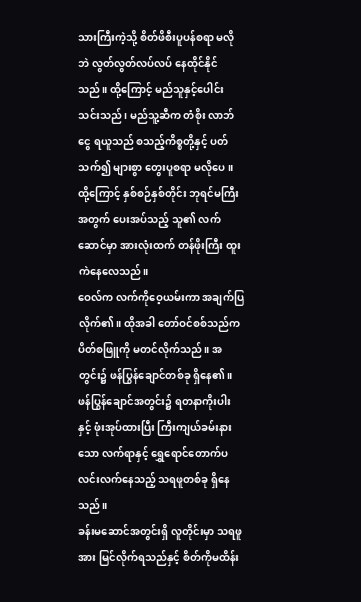သားကြီးကဲ့သို့ စိတ်ဖိစီးပူပန်စရာ မလိုဘဲ လွတ်လွတ်လပ်လပ် နေထိုင်နိုင်သည်။ ထို့ကြောင့် မည်သူနှင့်ပေါင်းသင်းသည်၊ မည်သူ့ဆီက တံစိုး လာဘ်ငွေ ရယူသည် စသည့်ကိစ္စတို့နှင့် ပတ်သက်၍ များစွာ တွေးပူစရာ မလိုပေ။ ထို့ကြောင့် နှစ်စဉ်နှစ်တိုင်း ဘုရင်မကြီးအတွက် ပေးအပ်သည့် သူ၏ လက်ဆောင်မှာ အားလုံးထက် တန်ဖိုးကြီး ထူးကဲနေလေသည်။
ဝေလ်က လက်ကိုဝေ့ယမ်းကာ အချက်ပြလိုက်၏။ ထိုအခါ တော်ဝင်စစ်သည်က ပိတ်စဖြူကို မတင်လိုက်သည်။ အတွင်း၌ ဖန်ပြွန်ချောင်တစ်ခု ရှိနေ၏။ ဖန်ပြွန်ချောင်အတွင်း၌ ရတနာကိုးပါးနှင့် ဖုံးအုပ်ထားပြီး ကြီးကျယ်ခမ်းနားသော လက်ရာနှင့် ရွှေရောင်တောက်ပလင်းလက်နေသည့် သရဖူတစ်ခု ရှိနေသည်။
ခန်းမဆောင်အတွင်းရှိ လူတိုင်းမှာ သရဖူအား မြင်လိုက်ရသည်နှင့် စိတ်ကိုမထိန်း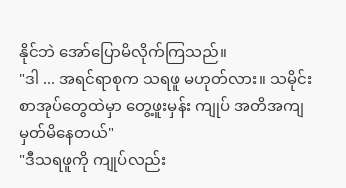နိုင်ဘဲ အော်ပြောမိလိုက်ကြသည်။
"ဒါ ... အရင်ရာစုက သရဖူ မဟုတ်လား။ သမိုင်းစာအုပ်တွေထဲမှာ တွေ့ဖူးမှန်း ကျုပ် အတိအကျ မှတ်မိနေတယ်"
"ဒီသရဖူကို ကျုပ်လည်း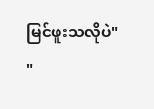မြင်ဖူးသလိုပဲ"
"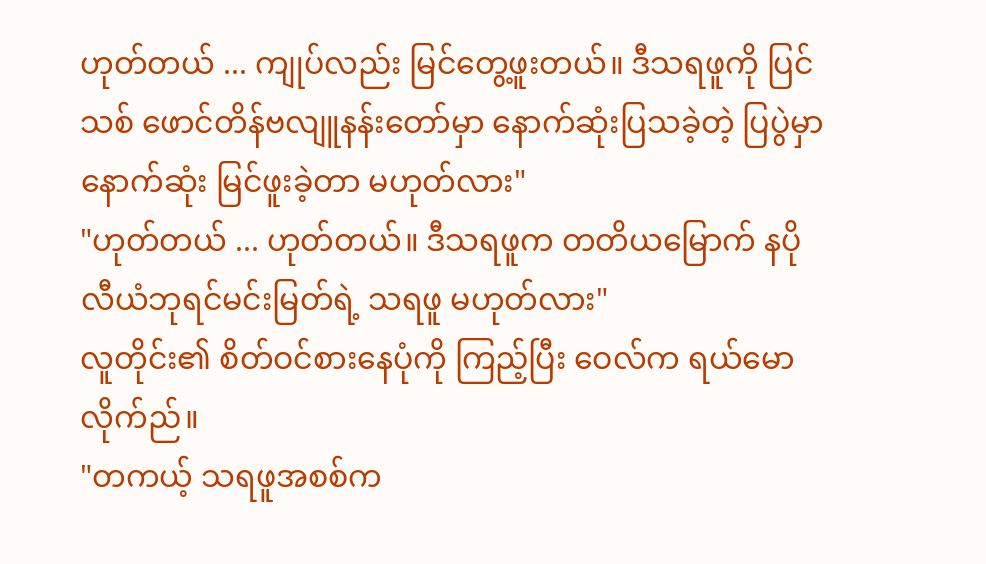ဟုတ်တယ် ... ကျုပ်လည်း မြင်တွေ့ဖူးတယ်။ ဒီသရဖူကို ပြင်သစ် ဖောင်တိန်ဗလျူနန်းတော်မှာ နောက်ဆုံးပြသခဲ့တဲ့ ပြပွဲမှာ နောက်ဆုံး မြင်ဖူးခဲ့တာ မဟုတ်လား"
"ဟုတ်တယ် ... ဟုတ်တယ်။ ဒီသရဖူက တတိယမြောက် နပိုလီယံဘုရင်မင်းမြတ်ရဲ့ သရဖူ မဟုတ်လား"
လူတိုင်း၏ စိတ်ဝင်စားနေပုံကို ကြည့်ပြီး ဝေလ်က ရယ်မောလိုက်ည်။
"တကယ့် သရဖူအစစ်က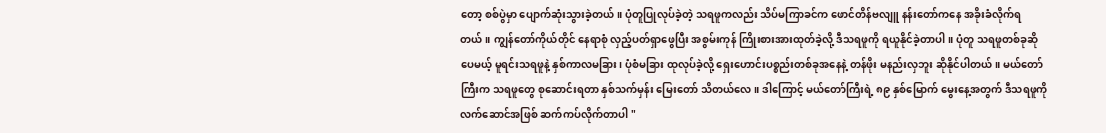တော့ စစ်ပွဲမှာ ပျောက်ဆုံးသွားခဲ့တယ်။ ပုံတူပြုလုပ်ခဲ့တဲ့ သရဖူကလည်း သိပ်မကြာခင်က ဖောင်တိန်ဗလျူ နန်းတော်ကနေ အခိုးခံလိုက်ရတယ်။ ကျွန်တော်ကိုယ်တိုင် နေရာစုံ လှည့်ပတ်ရှာဖွေပြီး အစွမ်းကုန် ကြိုးစားအားထုတ်ခဲ့လို့ ဒီသရဖူကို ရယူနိုင်ခဲ့တာပါ။ ပုံတူ သရဖူတစ်ခုဆိုပေမယ့် မူရင်းသရဖူနဲ့ နှစ်ကာလမခြား၊ ပုံစံမခြား ထုလုပ်ခဲ့လို့ ရှေးဟောင်းပစ္စည်းတစ်ခုအနေနဲ့ တန်ဖိုး မနည်းလှဘူး ဆိုနိုင်ပါတယ်။ မယ်တော်ကြီးက သရဖူတွေ စုဆောင်းရတာ နှစ်သက်မှန်း မြေးတော် သိတယ်လေ။ ဒါကြောင့် မယ်တော်ကြီးရဲ့ ၈၉ နှစ်မြောက် မွေးနေ့အတွက် ဒီသရဖူကို လက်ဆောင်အဖြစ် ဆက်ကပ်လိုက်တာပါ "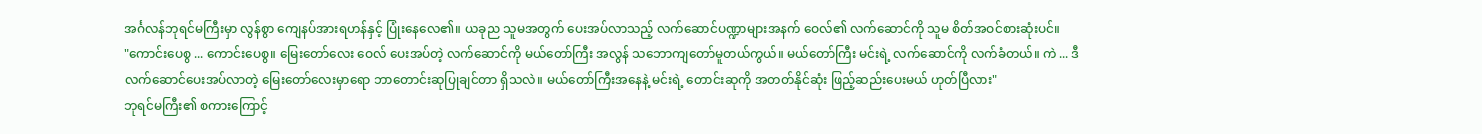အင်္ဂလန်ဘုရင်မကြီးမှာ လွန်စွာ ကျေနပ်အားရဟန်နှင့် ပြုံးနေလေ၏။ ယခုည သူမအတွက် ပေးအပ်လာသည့် လက်ဆောင်ပဏ္ဍာများအနက် ဝေလ်၏ လက်ဆောင်ကို သူမ စိတ်အဝင်စားဆုံးပင်။
"ကောင်းပေစွ ... ကောင်းပေစွ။ မြေးတော်လေး ဝေလ် ပေးအပ်တဲ့ လက်ဆောင်ကို မယ်တော်ကြီး အလွန် သဘောကျတော်မူတယ်ကွယ်။ မယ်တော်ကြီး မင်းရဲ့ လက်ဆောင်ကို လက်ခံတယ်။ ကဲ ... ဒီလက်ဆောင်ပေးအပ်လာတဲ့ မြေးတော်လေးမှာရော ဘာတောင်းဆုပြုချင်တာ ရှိသလဲ။ မယ်တော်ကြီးအနေနဲ့ မင်းရဲ့ တောင်းဆုကို အတတ်နိုင်ဆုံး ဖြည့်ဆည်းပေးမယ် ဟုတ်ပြီလား"
ဘုရင်မကြီး၏ စကားကြောင့်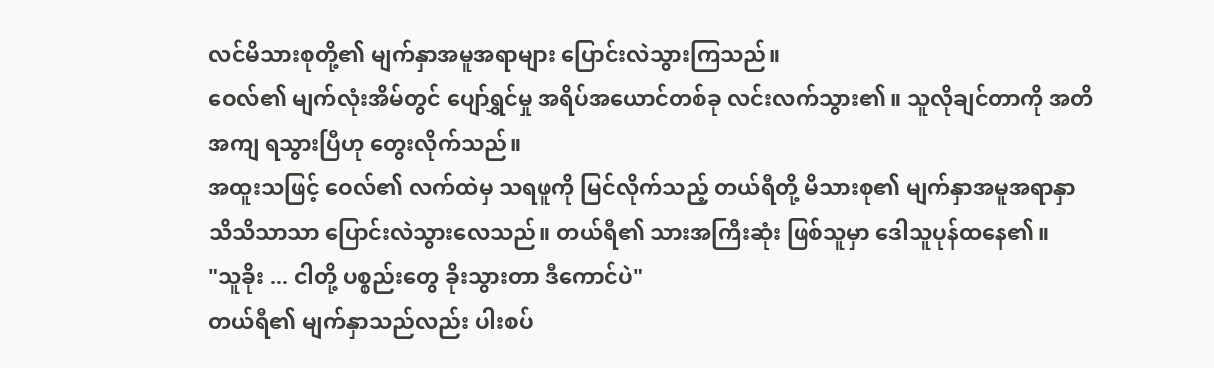လင်မိသားစုတို့၏ မျက်နှာအမူအရာများ ပြောင်းလဲသွားကြသည်။
ဝေလ်၏ မျက်လုံးအိမ်တွင် ပျော်ရွှင်မှု အရိပ်အယောင်တစ်ခု လင်းလက်သွား၏။ သူလိုချင်တာကို အတိအကျ ရသွားပြီဟု တွေးလိုက်သည်။
အထူးသဖြင့် ဝေလ်၏ လက်ထဲမှ သရဖူကို မြင်လိုက်သည့် တယ်ရီတို့ မိသားစု၏ မျက်နှာအမူအရာနှာ သိသိသာသာ ပြောင်းလဲသွားလေသည်။ တယ်ရီ၏ သားအကြီးဆုံး ဖြစ်သူမှာ ဒေါသူပုန်ထနေ၏။
"သူခိုး ... ငါတို့ ပစ္စည်းတွေ ခိုးသွားတာ ဒီကောင်ပဲ"
တယ်ရီ၏ မျက်နှာသည်လည်း ပါးစပ်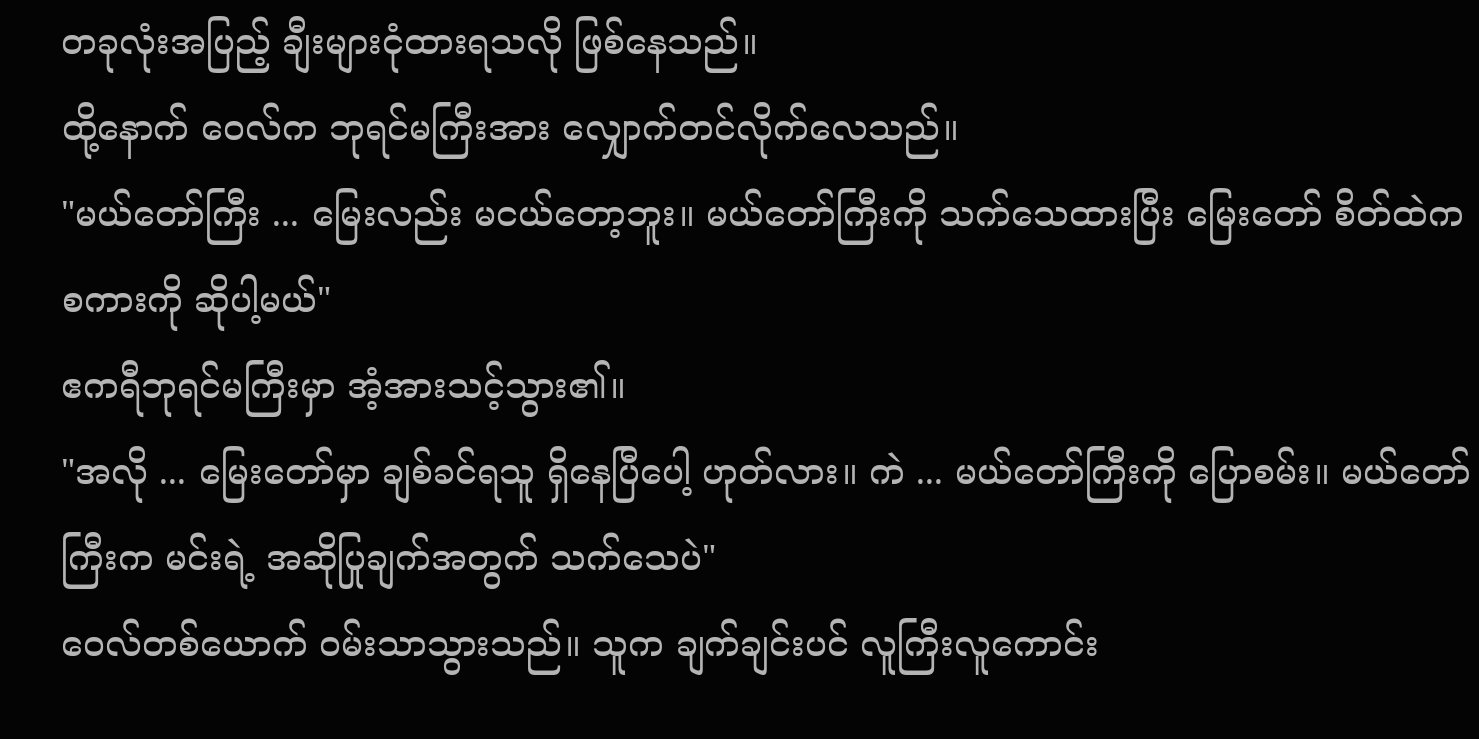တခုလုံးအပြည့် ချီးများငုံထားရသလို ဖြစ်နေသည်။
ထို့နောက် ဝေလ်က ဘုရင်မကြီးအား လျှောက်တင်လိုက်လေသည်။
"မယ်တော်ကြီး ... မြေးလည်း မငယ်တော့ဘူး။ မယ်တော်ကြီးကို သက်သေထားပြီး မြေးတော် စိတ်ထဲက စကားကို ဆိုပါ့မယ်"
ဧကရီဘုရင်မကြီးမှာ အံ့အားသင့်သွား၏။
"အလို ... မြေးတော်မှာ ချစ်ခင်ရသူ ရှိနေပြီပေါ့ ဟုတ်လား။ ကဲ ... မယ်တော်ကြီးကို ပြောစမ်း။ မယ်တော်ကြီးက မင်းရဲ့ အဆိုပြုချက်အတွက် သက်သေပဲ"
ဝေလ်တစ်ယောက် ဝမ်းသာသွားသည်။ သူက ချက်ချင်းပင် လူကြီးလူကောင်း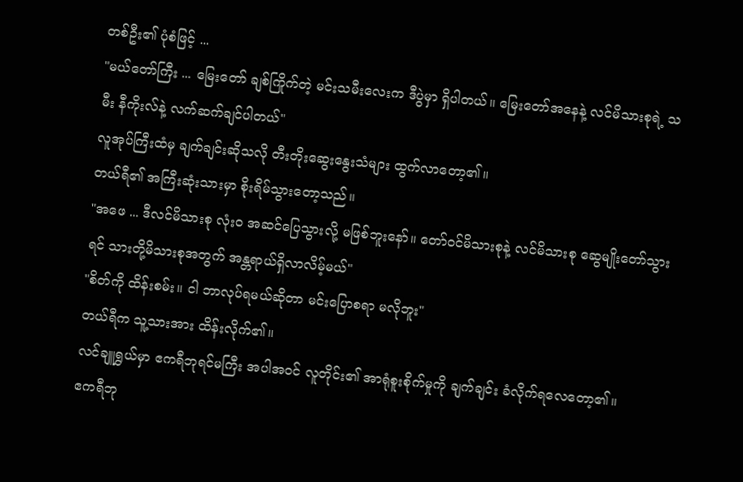တစ်ဦး၏ ပုံစံဖြင့် ...
"မယ်တော်ကြီး ... မြေးတော် ချစ်ကြိုက်တဲ့ မင်းသမီးလေးက ဒီပွဲမှာ ရှိပါတယ်။ မြေးတော်အနေနဲ့ လင်မိသားစုရဲ့ သမီး နီကိုးလ်နဲ့ လက်ဆက်ချင်ပါတယ်"
လူအုပ်ကြီးထံမှ ချက်ချင်းဆိုသလို တီးတိုးဆွေးနွေးသံများ ထွက်လာတော့၏။
တယ်ရီ၏ အကြီးဆုံးသားမှာ စိုးရိမ်သွားတော့သည်။
"အဖေ ... ဒီလင်မိသားစု လုံးဝ အဆင်ပြေသွားလို့ မဖြစ်ဘူးနော်။ တော်ဝင်မိသားစုနဲ့ လင်မိသားစု ဆွေမျိုးတော်သွားရင် သားတို့မိသားစုအတွက် အန္တရာယ်ရှိလာလိမ့်မယ်"
"စိတ်ကို ထိန်းစမ်း။ ငါ ဘာလုပ်ရမယ်ဆိုတာ မင်းပြောစရာ မလိုဘူး"
တယ်ရီက သူ့သားအား ထိန်းလိုက်၏။
လင်ချူရွှယ်မှာ ဧကရီဘုရင်မကြီး အပါအဝင် လူတိုင်း၏ အာရုံစူးစိုက်မှုကို ချက်ချင်း ခံလိုက်ရလေတော့၏။
ဧကရီဘု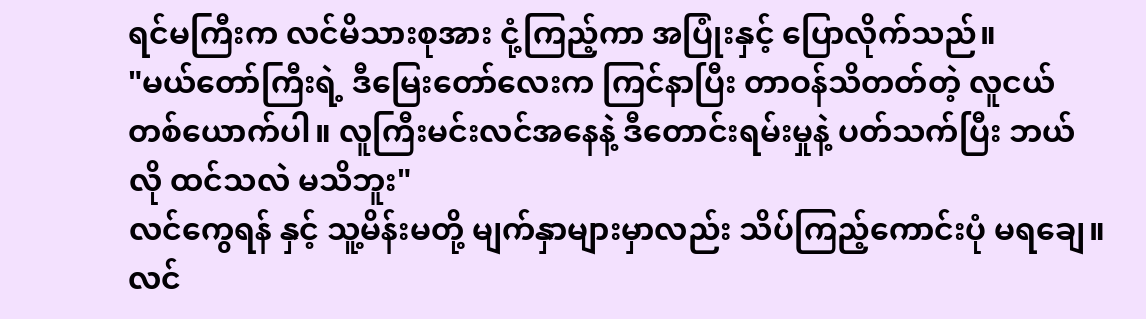ရင်မကြီးက လင်မိသားစုအား ငုံ့ကြည့်ကာ အပြုံးနှင့် ပြောလိုက်သည်။
"မယ်တော်ကြီးရဲ့ ဒီမြေးတော်လေးက ကြင်နာပြီး တာဝန်သိတတ်တဲ့ လူငယ်တစ်ယောက်ပါ။ လူကြီးမင်းလင်အနေနဲ့ ဒီတောင်းရမ်းမှုနဲ့ ပတ်သက်ပြီး ဘယ်လို ထင်သလဲ မသိဘူး"
လင်ကွေရန် နှင့် သူ့မိန်းမတို့ မျက်နှာများမှာလည်း သိပ်ကြည့်ကောင်းပုံ မရချေ။ လင်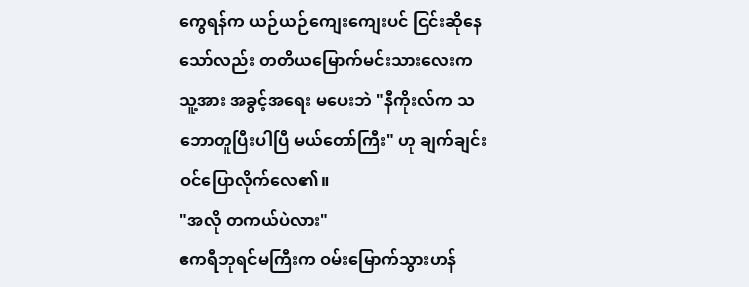ကွေရန်က ယဉ်ယဉ်ကျေးကျေးပင် ငြင်းဆိုနေသော်လည်း တတိယမြောက်မင်းသားလေးက သူ့အား အခွင့်အရေး မပေးဘဲ "နီကိုးလ်က သဘောတူပြီးပါပြီ မယ်တော်ကြီး" ဟု ချက်ချင်း ဝင်ပြောလိုက်လေ၏။
"အလို တကယ်ပဲလား"
ဧကရီဘုရင်မကြီးက ဝမ်းမြောက်သွားဟန်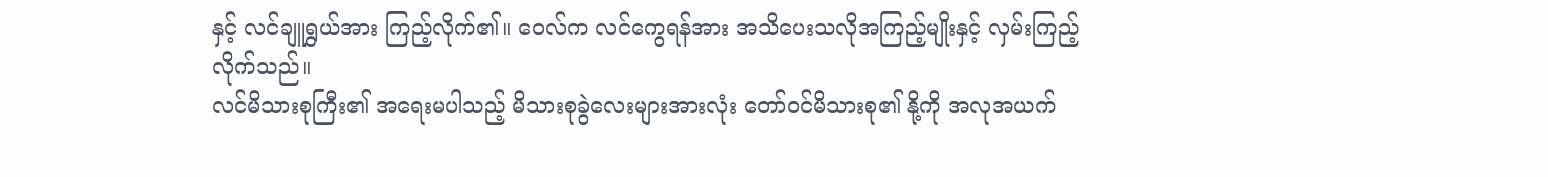နှင့် လင်ချူရွှယ်အား ကြည့်လိုက်၏။ ဝေလ်က လင်ကွေရန်အား အသိပေးသလိုအကြည့်မျိုးနှင့် လှမ်းကြည့်လိုက်သည်။
လင်မိသားစုကြီး၏ အရေးမပါသည့် မိသားစုခွဲလေးများအားလုံး တော်ဝင်မိသားစု၏ နို့ကို အလုအယက်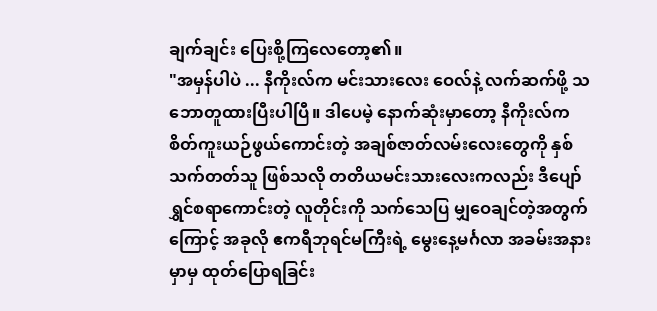ချက်ချင်း ပြေးစို့ကြလေတော့၏။
"အမှန်ပါပဲ ... နီကိုးလ်က မင်းသားလေး ဝေလ်နဲ့ လက်ဆက်ဖို့ သဘောတူထားပြီးပါပြီ။ ဒါပေမဲ့ နောက်ဆုံးမှာတော့ နီကိုးလ်က စိတ်ကူးယဉ်ဖွယ်ကောင်းတဲ့ အချစ်ဇာတ်လမ်းလေးတွေကို နှစ်သက်တတ်သူ ဖြစ်သလို တတိယမင်းသားလေးကလည်း ဒီပျော်ရွှင်စရာကောင်းတဲ့ လူတိုင်းကို သက်သေပြ မျှဝေချင်တဲ့အတွက်ကြောင့် အခုလို ဧကရီဘုရင်မကြီးရဲ့ မွေးနေ့မင်္ဂလာ အခမ်းအနားမှာမှ ထုတ်ပြောရခြင်း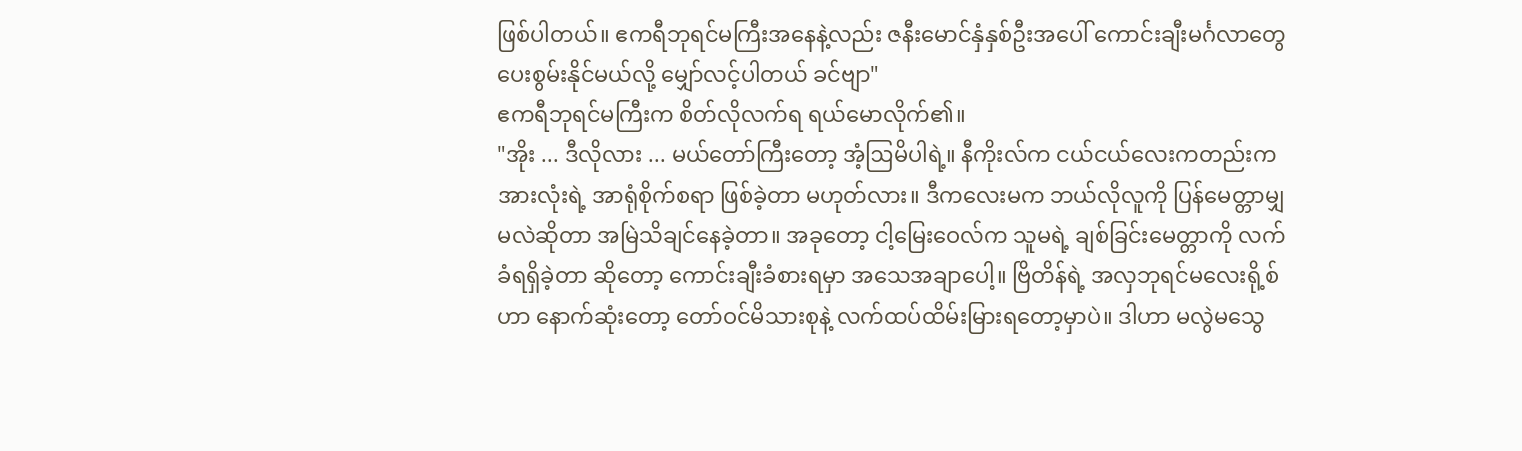ဖြစ်ပါတယ်။ ဧကရီဘုရင်မကြီးအနေနဲ့လည်း ဇနီးမောင်နှံနှစ်ဦးအပေါ် ကောင်းချီးမင်္ဂလာတွေ ပေးစွမ်းနိုင်မယ်လို့ မျှော်လင့်ပါတယ် ခင်ဗျာ"
ဧကရီဘုရင်မကြီးက စိတ်လိုလက်ရ ရယ်မောလိုက်၏။
"အိုး ... ဒီလိုလား ... မယ်တော်ကြီးတော့ အံ့ဩမိပါရဲ့။ နီကိုးလ်က ငယ်ငယ်လေးကတည်းက အားလုံးရဲ့ အာရုံစိုက်စရာ ဖြစ်ခဲ့တာ မဟုတ်လား။ ဒီကလေးမက ဘယ်လိုလူကို ပြန်မေတ္တာမျှမလဲဆိုတာ အမြဲသိချင်နေခဲ့တာ။ အခုတော့ ငါ့မြေးဝေလ်က သူမရဲ့ ချစ်ခြင်းမေတ္တာကို လက်ခံရရှိခဲ့တာ ဆိုတော့ ကောင်းချီးခံစားရမှာ အသေအချာပေါ့။ ဗြိတိန်ရဲ့ အလှဘုရင်မလေးရို့စ်ဟာ နောက်ဆုံးတော့ တော်ဝင်မိသားစုနဲ့ လက်ထပ်ထိမ်းမြားရတော့မှာပဲ။ ဒါဟာ မလွဲမသွေ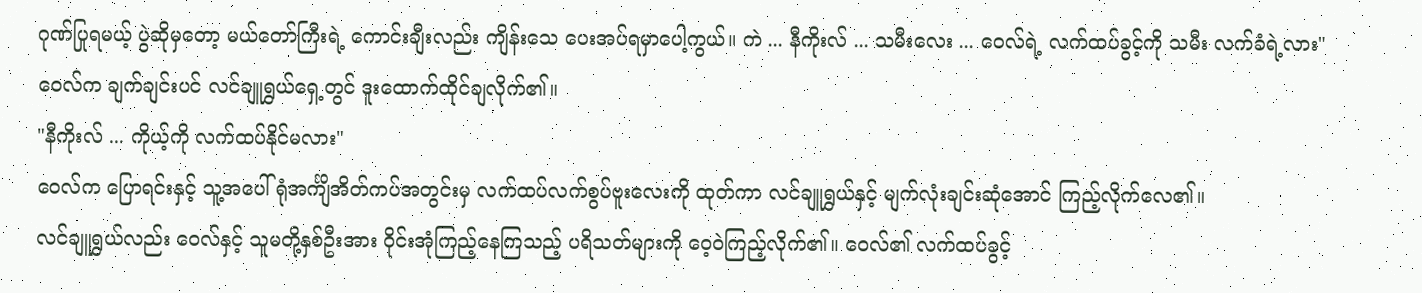ဂုဏ်ပြုရမယ့် ပွဲဆိုမှတော့ မယ်တော်ကြီးရဲ့ ကောင်းချီးလည်း ကျိန်းသေ ပေးအပ်ရမှာပေါ့ကွယ်။ ကဲ ... နီကိုးလ် ... သမီးလေး ... ဝေလ်ရဲ့ လက်ထပ်ခွင့်ကို သမီး လက်ခံရဲ့လား"
ဝေလ်က ချက်ချင်းပင် လင်ချူရွှယ်ရှေ့တွင် ဒူးထောက်ထိုင်ချလိုက်၏။
"နီကိုးလ် ... ကိုယ့်ကို လက်ထပ်နိုင်မလား"
ဝေလ်က ပြောရင်းနှင့် သူ့အပေါ်ရုံအင်္ကျိအိတ်ကပ်အတွင်းမှ လက်ထပ်လက်စွပ်ဗူးလေးကို ထုတ်ကာ လင်ချူရွှယ်နှင့် မျက်လုံးချင်းဆုံအောင် ကြည့်လိုက်လေ၏။
လင်ချူရွှယ်လည်း ဝေလ်နှင့် သူမတို့နှစ်ဦးအား ဝိုင်းအုံကြည့်နေကြသည့် ပရိသတ်များကို ဝေ့ဝဲကြည့်လိုက်၏။ ဝေလ်၏ လက်ထပ်ခွင့်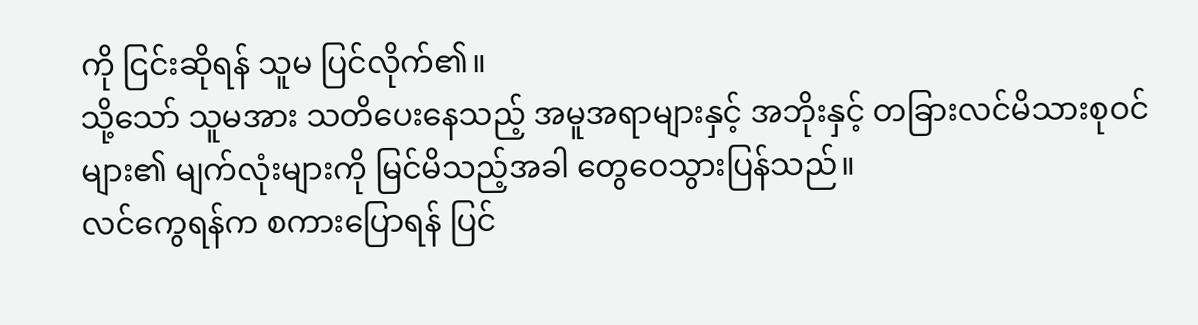ကို ငြင်းဆိုရန် သူမ ပြင်လိုက်၏။
သို့သော် သူမအား သတိပေးနေသည့် အမူအရာများနှင့် အဘိုးနှင့် တခြားလင်မိသားစုဝင်များ၏ မျက်လုံးများကို မြင်မိသည့်အခါ တွေဝေသွားပြန်သည်။
လင်ကွေရန်က စကားပြောရန် ပြင်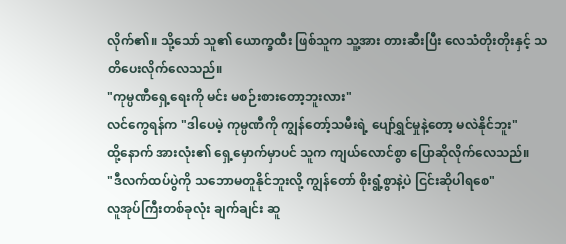လိုက်၏။ သို့သော် သူ၏ ယောက္ခထီး ဖြစ်သူက သူ့အား တားဆီးပြီး လေသံတိုးတိုးနှင့် သတိပေးလိုက်လေသည်။
"ကုမ္ပဏီရှေ့ရေးကို မင်း မစဉ်းစားတော့ဘူးလား"
လင်ကွေရန်က "ဒါပေမဲ့ ကုမ္ပဏီကို ကျွန်တော့်သမီးရဲ့ ပျော်ရွှင်မှုနဲ့တော့ မလဲနိုင်ဘူး"
ထို့နောက် အားလုံး၏ ရှေ့မှောက်မှာပင် သူက ကျယ်လောင်စွာ ပြောဆိုလိုက်လေသည်။
"ဒီလက်ထပ်ပွဲကို သဘောမတူနိုင်ဘူးလို့ ကျွန်တော် စိုးရွံ့စွာနဲ့ပဲ ငြင်းဆိုပါရစေ"
လူအုပ်ကြီးတစ်ခုလုံး ချက်ချင်း ဆူ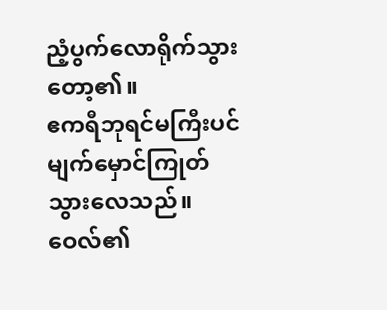ညံ့ပွက်လောရိုက်သွားတော့၏။
ဧကရီဘုရင်မကြီးပင် မျက်မှောင်ကြုတ်သွားလေသည်။ ဝေလ်၏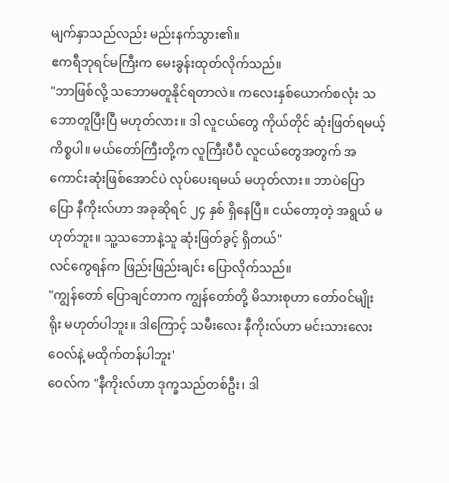မျက်နှာသည်လည်း မည်းနက်သွား၏။
ဧကရီဘုရင်မကြီးက မေးခွန်းထုတ်လိုက်သည်။
"ဘာဖြစ်လို့ သဘောမတူနိုင်ရတာလဲ။ ကလေးနှစ်ယောက်စလုံး သဘောတူပြီးပြီ မဟုတ်လား။ ဒါ လူငယ်တွေ ကိုယ်တိုင် ဆုံးဖြတ်ရမယ့် ကိစ္စပါ။ မယ်တော်ကြီးတို့က လူကြီးပီပီ လူငယ်တွေအတွက် အကောင်းဆုံးဖြစ်အောင်ပဲ လုပ်ပေးရမယ် မဟုတ်လား။ ဘာပဲပြောပြော နီကိုးလ်ဟာ အခုဆိုရင် ၂၄ နှစ် ရှိနေပြီ။ ငယ်တော့တဲ့ အရွယ် မဟုတ်ဘူး။ သူ့သဘောနဲ့သူ ဆုံးဖြတ်ခွင့် ရှိတယ်"
လင်ကွေရန်က ဖြည်းဖြည်းချင်း ပြောလိုက်သည်။
"ကျွန်တော် ပြောချင်တာက ကျွန်တော်တို့ မိသားစုဟာ တော်ဝင်မျိုးရိုး မဟုတ်ပါဘူး။ ဒါကြောင့် သမီးလေး နီကိုးလ်ဟာ မင်းသားလေးဝေလ်နဲ့ မထိုက်တန်ပါဘူး'
ဝေလ်က "နီကိုးလ်ဟာ ဒုက္ခသည်တစ်ဦး၊ ဒါ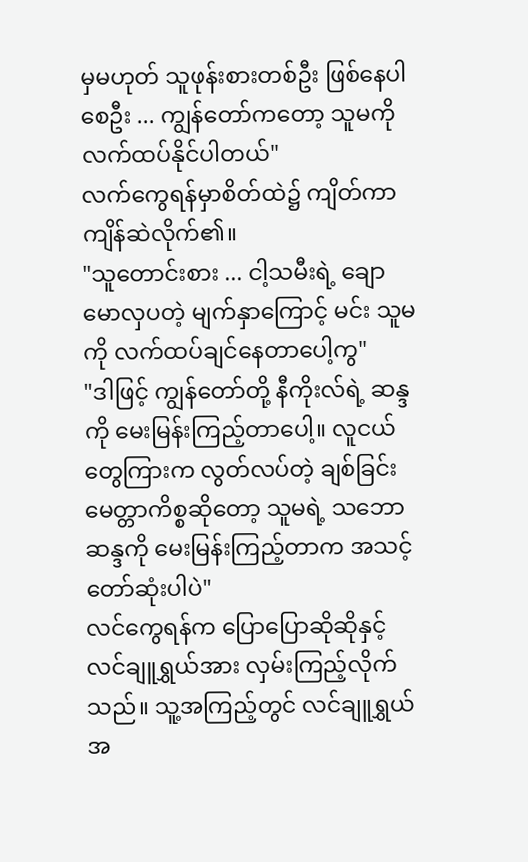မှမဟုတ် သူဖုန်းစားတစ်ဦး ဖြစ်နေပါစေဦး ... ကျွန်တော်ကတော့ သူမကို လက်ထပ်နိုင်ပါတယ်"
လက်ကွေရန်မှာစိတ်ထဲ၌ ကျိတ်ကာ ကျိန်ဆဲလိုက်၏။
"သူတောင်းစား ... ငါ့သမီးရဲ့ ချောမောလှပတဲ့ မျက်နှာကြောင့် မင်း သူမကို လက်ထပ်ချင်နေတာပေါ့ကွ"
"ဒါဖြင့် ကျွန်တော်တို့ နီကိုးလ်ရဲ့ ဆန္ဒကို မေးမြန်းကြည့်တာပေါ့။ လူငယ်တွေကြားက လွတ်လပ်တဲ့ ချစ်ခြင်းမေတ္တာကိစ္စဆိုတော့ သူမရဲ့ သဘောဆန္ဒကို မေးမြန်းကြည့်တာက အသင့်တော်ဆုံးပါပဲ"
လင်ကွေရန်က ပြောပြောဆိုဆိုနှင့် လင်ချူရွှယ်အား လှမ်းကြည့်လိုက်သည်။ သူ့အကြည့်တွင် လင်ချူရွှယ်အ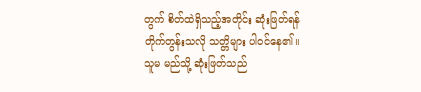တွက် စိတ်ထဲရှိသည့်အတိုင်း ဆုံးဖြတ်ရန် တိုက်တွန်းသလို သတ္တိများ ပါဝင်နေ၏။
သူမ မည်သို့ ဆုံးဖြတ်သည်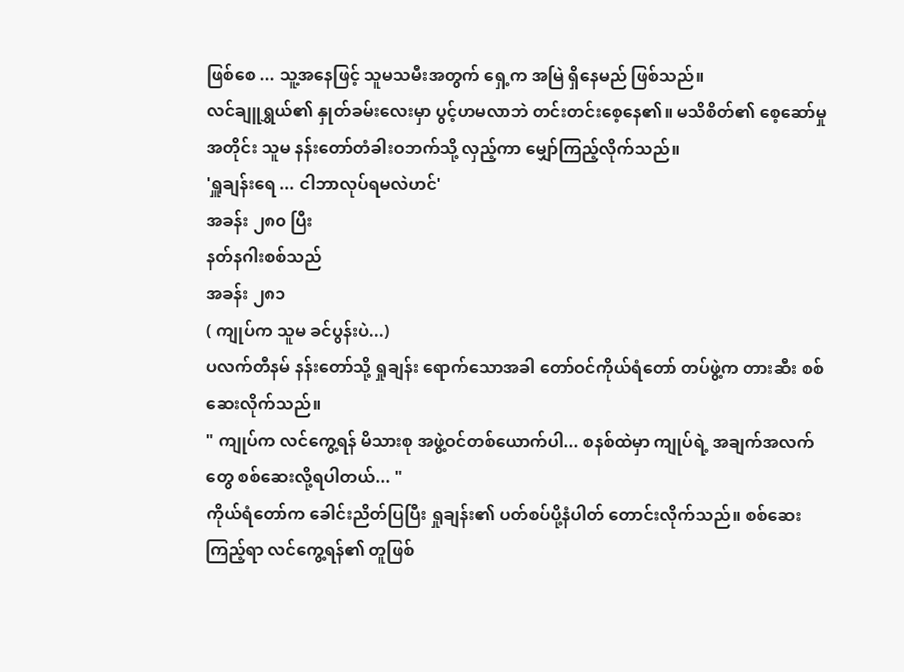ဖြစ်စေ ... သူ့အနေဖြင့် သူမသမီးအတွက် ရှေ့က အမြဲ ရှိနေမည် ဖြစ်သည်။
လင်ချူရွှယ်၏ နှုတ်ခမ်းလေးမှာ ပွင့်ဟမလာဘဲ တင်းတင်းစေ့နေ၏။ မသိစိတ်၏ စေ့ဆော်မှုအတိုင်း သူမ နန်းတော်တံခါးဝဘက်သို့ လှည့်ကာ မျှော်ကြည့်လိုက်သည်။
'ရှူချန်းရေ ... ငါဘာလုပ်ရမလဲဟင်'
အခန်း ၂၈၀ ပြီး
နတ်နဂါးစစ်သည်
အခန်း ၂၈၁
( ကျုပ်က သူမ ခင်ပွန်းပဲ...)
ပလက်တီနမ် နန်းတော်သို့ ရှုချန်း ရောက်သောအခါ တော်ဝင်ကိုယ်ရံတော် တပ်ဖွဲ့က တားဆီး စစ်ဆေးလိုက်သည်။
" ကျုပ်က လင်ကွေ့ရန် မိသားစု အဖွဲ့ဝင်တစ်ယောက်ပါ... စနစ်ထဲမှာ ကျုပ်ရဲ့ အချက်အလက်တွေ စစ်ဆေးလို့ရပါတယ်... "
ကိုယ်ရံတော်က ခေါင်းညိတ်ပြပြီး ရှုချန်း၏ ပတ်စပ်ပို့နံပါတ် တောင်းလိုက်သည်။ စစ်ဆေးကြည့်ရာ လင်ကွေ့ရန်၏ တူဖြစ်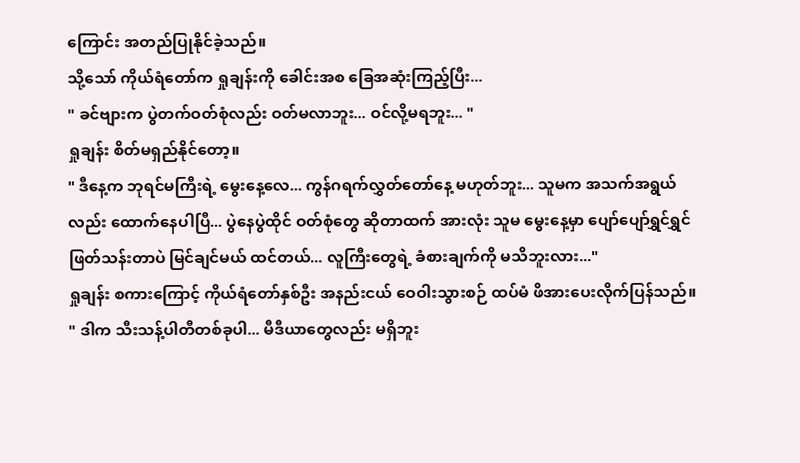ကြောင်း အတည်ပြုနိုင်ခဲ့သည်။
သို့သော် ကိုယ်ရံတော်က ရှုချန်းကို ခေါင်းအစ ခြေအဆုံးကြည့်ပြီး...
" ခင်ဗျားက ပွဲတက်ဝတ်စုံလည်း ဝတ်မလာဘူး... ဝင်လို့မရဘူး... "
ရှုချန်း စိတ်မရှည်နိုင်တော့။
" ဒီနေ့က ဘုရင်မကြီးရဲ့ မွေးနေ့လေ... ကွန်ဂရက်လွှတ်တော်နေ့ မဟုတ်ဘူး... သူမက အသက်အရွယ်လည်း ထောက်နေပါပြီ... ပွဲနေပွဲထိုင် ဝတ်စုံတွေ ဆိုတာထက် အားလုံး သူမ မွေးနေ့မှာ ပျော်ပျော်ရွှင်ရွှင် ဖြတ်သန်းတာပဲ မြင်ချင်မယ် ထင်တယ်... လူကြီးတွေရဲ့ ခံစားချက်ကို မသိဘူးလား..."
ရှုချန်း စကားကြောင့် ကိုယ်ရံတော်နှစ်ဦး အနည်းငယ် ဝေဝါးသွားစဉ် ထပ်မံ ဖိအားပေးလိုက်ပြန်သည်။
" ဒါက သီးသန့်ပါတီတစ်ခုပါ... မီဒီယာတွေလည်း မရှိဘူး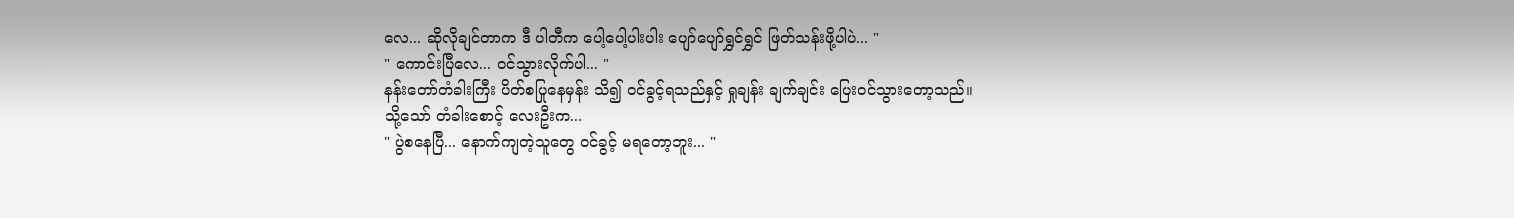လေ... ဆိုလိုချင်တာက ဒီ ပါတီက ပေါ့ပေါ့ပါးပါး ပျော်ပျော်ရွှင်ရွှင် ဖြတ်သန်းဖို့ပါပဲ... "
" ကောင်းပြီလေ... ဝင်သွားလိုက်ပါ... "
နန်းတော်တံခါးကြီး ပိတ်စပြုနေမှန်း သိ၍ ဝင်ခွင့်ရသည်နှင့် ရှုချန်း ချက်ချင်း ပြေးဝင်သွားတော့သည်။
သို့သော် တံခါးစောင့် လေးဦးက...
" ပွဲစနေပြီ... နောက်ကျတဲ့သူတွေ ဝင်ခွင့် မရတော့ဘူး... "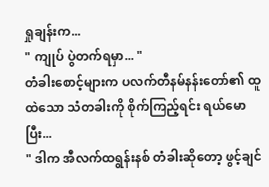ရှုချန်းက...
" ကျုပ် ပွဲတက်ရမှာ... "
တံခါးစောင့်များက ပလက်တီနမ်နန်းတော်၏ ထူထဲသော သံတခါးကို စိုက်ကြည့်ရင်း ရယ်မောပြီး...
" ဒါက အီလက်ထရွန်းနစ် တံခါးဆိုတော့ ဖွင့်ချင်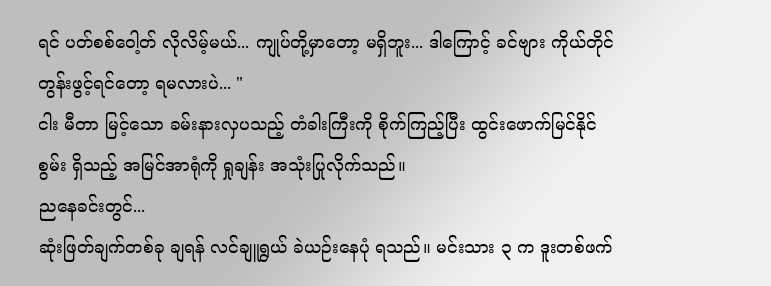ရင် ပတ်စစ်ဝေါ့တ် လိုလိမ့်မယ်... ကျုပ်တို့မှာတော့ မရှိဘူး... ဒါကြောင့် ခင်ဗျား ကိုယ်တိုင် တွန်းဖွင့်ရင်တော့ ရမလားပဲ... "
ငါး မီတာ မြင့်သော ခမ်းနားလှပသည့် တံခါးကြီးကို စိုက်ကြည့်ပြီး ထွင်းဖောက်မြင်နိုင်စွမ်း ရှိသည့် အမြင်အာရုံကို ရှုချန်း အသုံးပြုလိုက်သည်။
ညနေခင်းတွင်...
ဆုံးဖြတ်ချက်တစ်ခု ချရန် လင်ချူရွယ် ခဲယဉ်းနေပုံ ရသည်။ မင်းသား ၃ က ဒူးတစ်ဖက်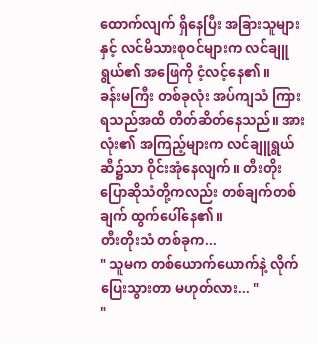ထောက်လျက် ရှိနေပြီး အခြားသူများနှင့် လင်မိသားစုဝင်များက လင်ချူရွယ်၏ အဖြေကို ငံ့လင့်နေ၏။
ခန်းမကြီး တစ်ခုလုံး အပ်ကျသံ ကြားရသည်အထိ တိတ်ဆိတ်နေသည်။ အားလုံး၏ အကြည့်များက လင်ချူရွယ်ဆီ၌သာ ဝိုင်းအုံနေလျက်။ တီးတိုးပြောဆိုသံတို့ကလည်း တစ်ချက်တစ်ချက် ထွက်ပေါ်နေ၏။
တီးတိုးသံ တစ်ခုက...
" သူမက တစ်ယောက်ယောက်နဲ့ လိုက်ပြေးသွားတာ မဟုတ်လား... "
"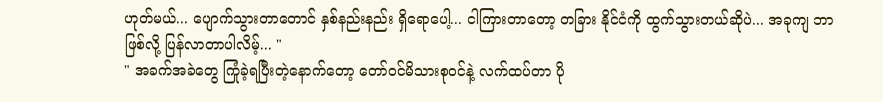ဟုတ်မယ်... ပျောက်သွားတာတောင် နှစ်နည်းနည်း ရှိရောပေါ့... ငါကြားတာတော့ တခြား နိုင်ငံကို ထွက်သွားတယ်ဆိုပဲ... အခုကျ ဘာဖြစ်လို့ ပြန်လာတာပါလိမ့်... "
" အခက်အခဲတွေ ကြုံခဲ့ရပြီးတဲ့နောက်တော့ တော်ဝင်မိသားစုဝင်နဲ့ လက်ထပ်တာ ပို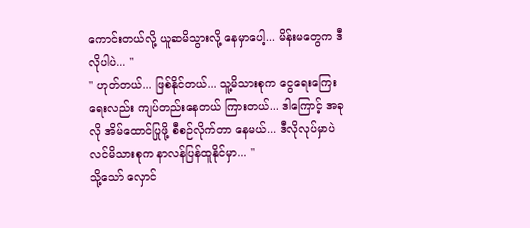ကောင်းတယ်လို့ ယူဆမိသွားလို့ နေမှာပေါ့... မိန်းမတွေက ဒီလိုပါပဲ... "
" ဟုတ်တယ်... ဖြစ်နိုင်တယ်... သူ့မိသားစုက ငွေရေးကြေးရေးလည်း ကျပ်တည်းနေတယ် ကြားတယ်... ဒါကြောင့် အခုလို အိမ်ထောင်ပြုဖို့ စီစဉ်လိုက်တာ နေမယ်... ဒီလိုလုပ်မှာပဲ လင်မိသားစုက နာလန်ပြန်ထူနိုင်မှာ... "
သို့သော် လှောင်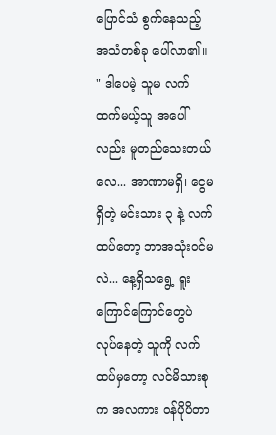ပြောင်သံ စွက်နေသည့် အသံတစ်ခု ပေါ်လာ၏။
" ဒါပေမဲ့ သူမ လက်ထက်မယ့်သူ အပေါ်လည်း မူတည်သေးတယ်လေ... အာဏာမရှိ၊ ငွေမရှိတဲ့ မင်းသား ၃ နဲ့ လက်ထပ်တော့ ဘာအသုံးဝင်မလဲ... နေ့ရှိသရွေ့ ရူးကြောင်ကြောင်တွေပဲ လုပ်နေတဲ့ သူကို လက်ထပ်မှတော့ လင်မိသားစုက အလကား ဝန်ပိုပိတာ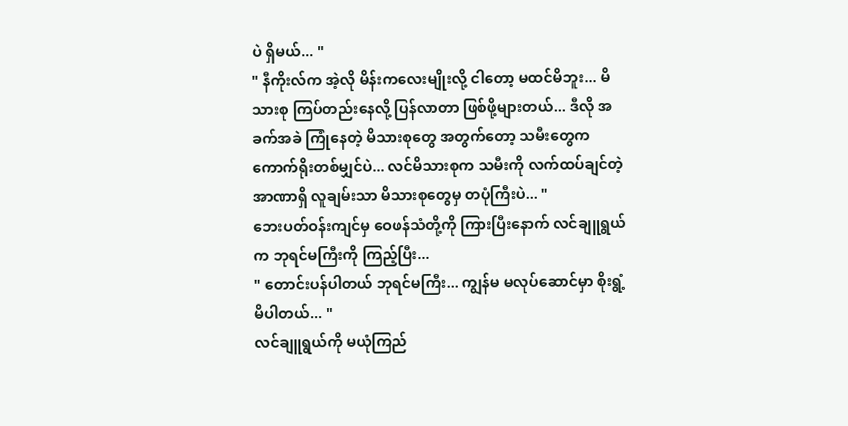ပဲ ရှိမယ်... "
" နီကိုးလ်က အဲ့လို မိန်းကလေးမျိုးလို့ ငါတော့ မထင်မိဘူး... မိသားစု ကြပ်တည်းနေလို့ ပြန်လာတာ ဖြစ်ဖို့များတယ်... ဒီလို အခက်အခဲ ကြုံနေတဲ့ မိသားစုတွေ အတွက်တော့ သမီးတွေက ကောက်ရိုးတစ်မျှင်ပဲ... လင်မိသားစုက သမီးကို လက်ထပ်ချင်တဲ့ အာဏာရှိ လူချမ်းသာ မိသားစုတွေမှ တပုံကြီးပဲ... "
ဘေးပတ်ဝန်းကျင်မှ ဝေဖန်သံတို့ကို ကြားပြီးနောက် လင်ချူရွယ်က ဘုရင်မကြီးကို ကြည့်ပြီး...
" တောင်းပန်ပါတယ် ဘုရင်မကြီး... ကျွန်မ မလုပ်ဆောင်မှာ စိုးရွံ့မိပါတယ်... "
လင်ချူရွယ်ကို မယုံကြည်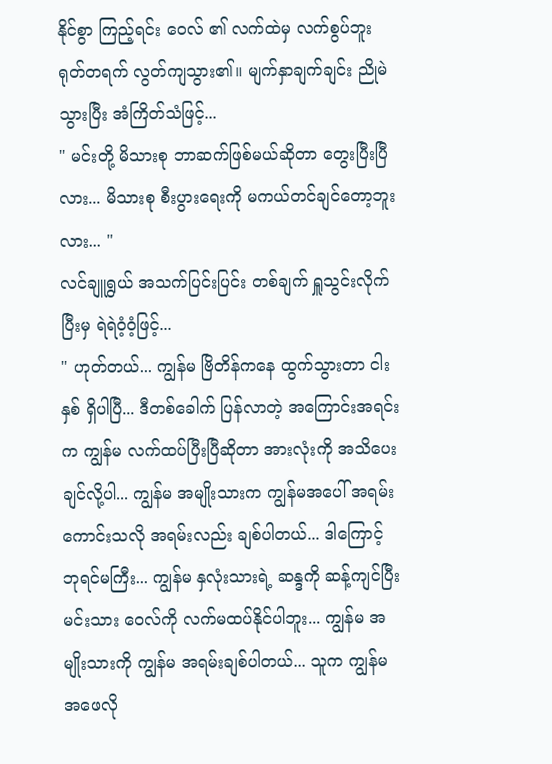နိုင်စွာ ကြည့်ရင်း ဝေလ် ၏ လက်ထဲမှ လက်စွပ်ဘူး ရုတ်တရက် လွတ်ကျသွား၏။ မျက်နှာချက်ချင်း ညိုမဲသွားပြီး အံကြိတ်သံဖြင့်...
" မင်းတို့ မိသားစု ဘာဆက်ဖြစ်မယ်ဆိုတာ တွေးပြီးပြီလား... မိသားစု စီးပွားရေးကို မကယ်တင်ချင်တော့ဘူးလား... "
လင်ချူရွယ် အသက်ပြင်းပြင်း တစ်ချက် ရှူသွင်းလိုက်ပြီးမှ ရဲရဲဝံ့ဝံ့ဖြင့်...
" ဟုတ်တယ်... ကျွန်မ ဗြိတိန်ကနေ ထွက်သွားတာ ငါးနှစ် ရှိပါပြီ... ဒီတစ်ခေါက် ပြန်လာတဲ့ အကြောင်းအရင်းက ကျွန်မ လက်ထပ်ပြီးပြီဆိုတာ အားလုံးကို အသိပေးချင်လို့ပါ... ကျွန်မ အမျိုးသားက ကျွန်မအပေါ် အရမ်းကောင်းသလို အရမ်းလည်း ချစ်ပါတယ်... ဒါကြောင့် ဘုရင်မကြီး... ကျွန်မ နှလုံးသားရဲ့ ဆန္ဒကို ဆန့်ကျင်ပြီး မင်းသား ဝေလ်ကို လက်မထပ်နိုင်ပါဘူး... ကျွန်မ အမျိုးသားကို ကျွန်မ အရမ်းချစ်ပါတယ်... သူက ကျွန်မ အဖေလို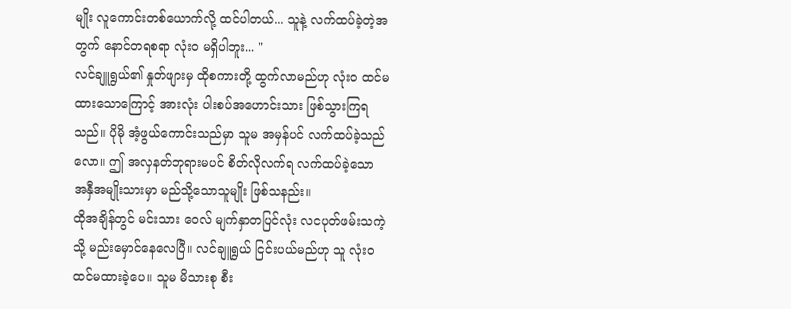မျိုး လူကောင်းတစ်ယောက်လို့ ထင်ပါတယ်... သူနဲ့ လက်ထပ်ခဲ့တဲ့အတွက် နောင်တရစရာ လုံးဝ မရှိပါဘူး... "
လင်ချူရွယ်၏ နှုတ်ဖျားမှ ထိုစကားတို့ ထွက်လာမည်ဟု လုံးဝ ထင်မထားသောကြောင့် အားလုံး ပါးစပ်အဟောင်းသား ဖြစ်သွားကြရသည်။ ပိုမို အံ့ဖွယ်ကောင်းသည်မှာ သူမ အမှန်ပင် လက်ထပ်ခဲ့သည်လော။ ဤ အလှနတ်ဘုရားမပင် စိတ်လိုလက်ရ လက်ထပ်ခဲ့သော အနှီအမျိုးသားမှာ မည်သို့သောသူမျိုး ဖြစ်သနည်း။
ထိုအချိန်တွင် မင်းသား ဝေလ် မျက်နှာတပြင်လုံး လငပုတ်ဖမ်းသကဲ့သို့ မည်းမှောင်နေလေပြီ။ လင်ချူရွယ် ငြင်းပယ်မည်ဟု သူ လုံးဝ ထင်မထားခဲ့ပေ။ သူမ မိသားစု စီး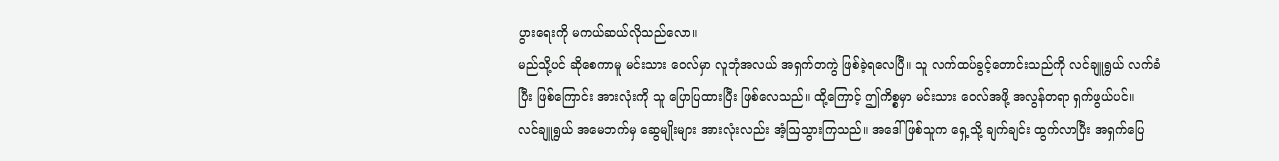ပွားရေးကို မကယ်ဆယ်လိုသည်လော။
မည်သို့ပင် ဆိုစေကာမူ မင်းသား ဝေလ်မှာ လူဘုံအလယ် အရှက်တကွဲ ဖြစ်ခဲ့ရလေပြီ။ သူ လက်ထပ်ခွင့်တောင်းသည်ကို လင်ချူရွယ် လက်ခံပြီး ဖြစ်ကြောင်း အားလုံးကို သူ ပြောပြထားပြီး ဖြစ်လေသည်။ ထို့ကြောင့် ဤကိစ္စမှာ မင်းသား ဝေလ်အဖို့ အလွန်တရာ ရှက်ဖွယ်ပင်။
လင်ချူရွယ် အမေဘက်မှ ဆွေမျိုးများ အားလုံးလည်း အံ့ဩသွားကြသည်။ အဒေါ်ဖြစ်သူက ရှေ့သို့ ချက်ချင်း ထွက်လာပြီး အရှက်ပြေ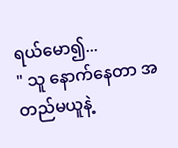ရယ်မော၍...
" သူ နောက်နေတာ အတည်မယူနဲ့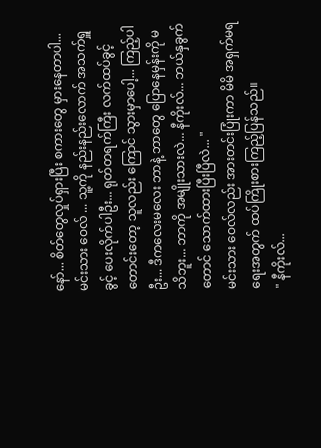နော်... စိတ်တွေလှုပ်ရှားပြီး စကားတွေ မှားနေတာပါ... မင်းသား ဝေလ် ... သူ့ကို နည်းနည်းလောက် အသက်ရှူခွင့် ပေးလိုက်ပါဦး... ရုတ်တရက်ကြီး လက်ထပ်ခွင့်တောင်းတော့ သူလည်း ကြောင် သွားမှာပေါ့... ကြည့်ပါဦး... ဒီကလေးမလေး ဘာနဲ့ ဘာတွေ ပြောနေမှန်းကို မသိဘူး... ဘာကို အမျိုးသားလဲ... နီကိုးလ်... ဘယ်နှခွက်တောင် သောက်ထားပြီးပြီလဲ... "
မင်းသား ဝေလ်လည်း အားတင်းပြုံးကာ မိမိ အရှက်မရရေးအတွက် ထပ်ကြိုးစားကြည့်ပြန်သည်။
" နီကိုးလ်...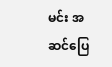မင်း အဆင်ပြေ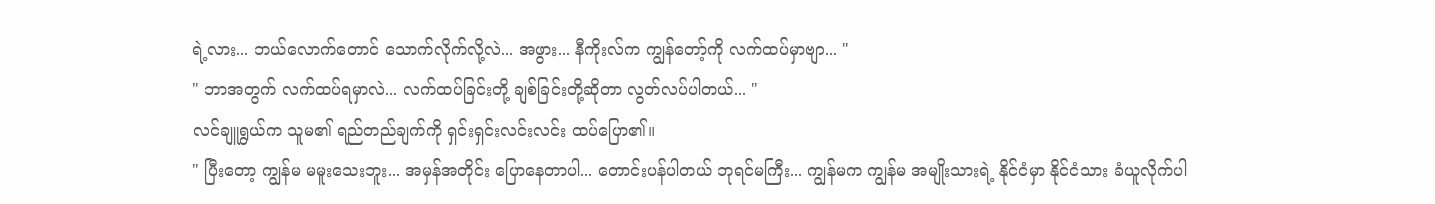ရဲ့လား... ဘယ်လောက်တောင် သောက်လိုက်လို့လဲ... အဖွား... နီကိုးလ်က ကျွန်တော့်ကို လက်ထပ်မှာဗျာ... "
" ဘာအတွက် လက်ထပ်ရမှာလဲ... လက်ထပ်ခြင်းတို့ ချစ်ခြင်းတို့ဆိုတာ လွတ်လပ်ပါတယ်... "
လင်ချူရွယ်က သူမ၏ ရည်တည်ချက်ကို ရှင်းရှင်းလင်းလင်း ထပ်ပြော၏။
" ပြီးတော့ ကျွန်မ မမူးသေးဘူး... အမှန်အတိုင်း ပြောနေတာပါ... တောင်းပန်ပါတယ် ဘုရင်မကြီး... ကျွန်မက ကျွန်မ အမျိုးသားရဲ့ နိုင်ငံမှာ နိုင်ငံသား ခံယူလိုက်ပါ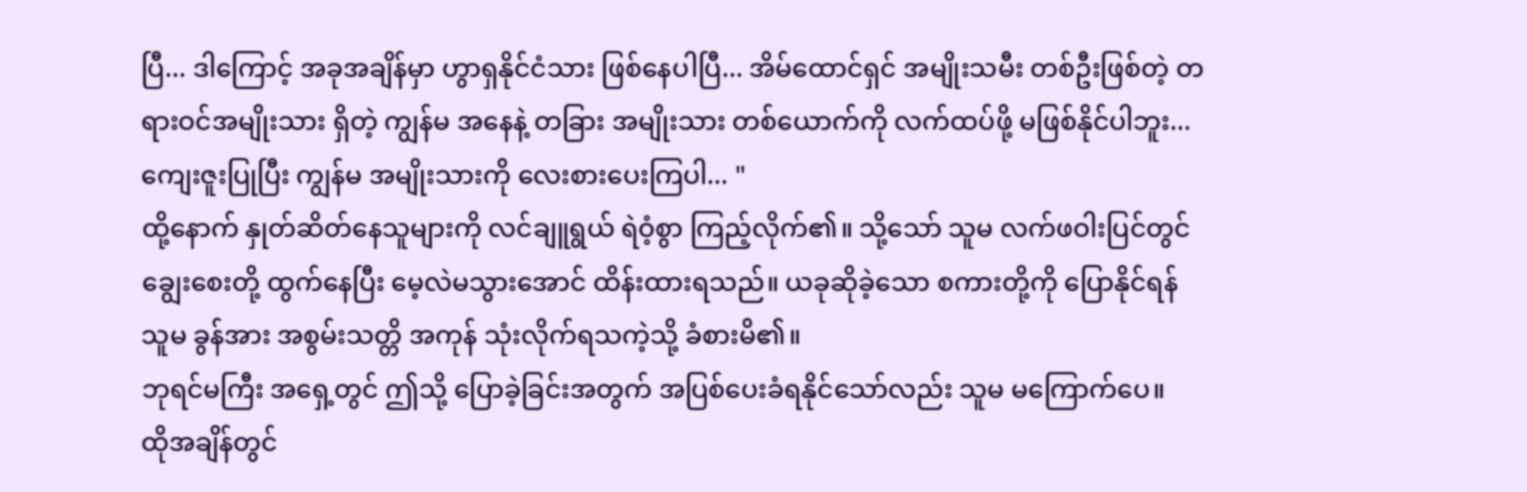ပြီ... ဒါကြောင့် အခုအချိန်မှာ ဟွာရှနိုင်ငံသား ဖြစ်နေပါပြီ... အိမ်ထောင်ရှင် အမျိုးသမီး တစ်ဦးဖြစ်တဲ့ တရားဝင်အမျိုးသား ရှိတဲ့ ကျွန်မ အနေနဲ့ တခြား အမျိုးသား တစ်ယောက်ကို လက်ထပ်ဖို့ မဖြစ်နိုင်ပါဘူး... ကျေးဇူးပြုပြီး ကျွန်မ အမျိုးသားကို လေးစားပေးကြပါ... "
ထို့နောက် နှုတ်ဆိတ်နေသူများကို လင်ချူရွယ် ရဲဝံ့စွာ ကြည့်လိုက်၏။ သို့သော် သူမ လက်ဖဝါးပြင်တွင် ချွေးစေးတို့ ထွက်နေပြီး မေ့လဲမသွားအောင် ထိန်းထားရသည်။ ယခုဆိုခဲ့သော စကားတို့ကို ပြောနိုင်ရန် သူမ ခွန်အား အစွမ်းသတ္တိ အကုန် သုံးလိုက်ရသကဲ့သို့ ခံစားမိ၏။
ဘုရင်မကြီး အရှေ့တွင် ဤသို့ ပြောခဲ့ခြင်းအတွက် အပြစ်ပေးခံရနိုင်သော်လည်း သူမ မကြောက်ပေ။
ထိုအချိန်တွင်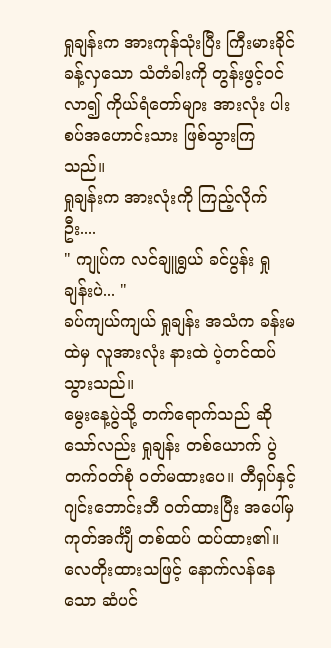ရှုချန်းက အားကုန်သုံးပြီး ကြီးမားခိုင်ခန့်လှသော သံတံခါးကို တွန်းဖွင့်ဝင်လာ၍ ကိုယ်ရံတော်များ အားလုံး ပါးစပ်အဟောင်းသား ဖြစ်သွားကြသည်။
ရှုချန်းက အားလုံးကို ကြည့်လိုက်ဦး....
" ကျုပ်က လင်ချူရွယ် ခင်ပွန်း ရှုချန်းပဲ... "
ခပ်ကျယ်ကျယ် ရှုချန်း အသံက ခန်းမထဲမှ လူအားလုံး နားထဲ ပဲ့တင်ထပ်သွားသည်။
မွေးနေ့ပွဲသို့ တက်ရောက်သည် ဆိုသော်လည်း ရှုချန်း တစ်ယောက် ပွဲတက်ဝတ်စုံ ဝတ်မထားပေ။ တီရှပ်နှင့် ဂျင်းဘောင်းဘီ ဝတ်ထားပြီး အပေါ်မှ ကုတ်အင်္ကျီ တစ်ထပ် ထပ်ထား၏။ လေတိုးထားသဖြင့် နောက်လန်နေသော ဆံပင်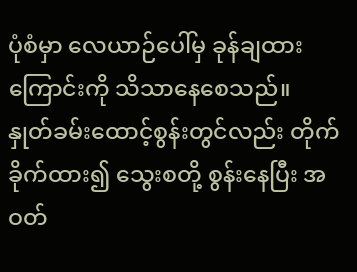ပုံစံမှာ လေယာဉ်ပေါ်မှ ခုန်ချထားကြောင်းကို သိသာနေစေသည်။
နှုတ်ခမ်းထောင့်စွန်းတွင်လည်း တိုက်ခိုက်ထား၍ သွေးစတို့ စွန်းနေပြီး အဝတ်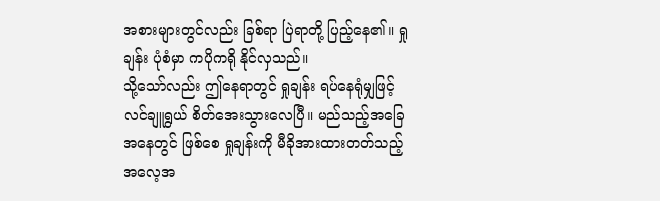အစားများတွင်လည်း ခြစ်ရာ ပြဲရာတို့ ပြည့်နေ၏။ ရှုချန်း ပုံစံမှာ ကပိုကရို နိုင်လှသည်။
သို့သော်လည်း ဤနေရာတွင် ရှုချန်း ရပ်နေရုံမျှဖြင့် လင်ချူရွယ် စိတ်အေးသွားလေပြီ။ မည်သည့်အခြေအနေတွင် ဖြစ်စေ ရှုချန်းကို မီခိုအားထားတတ်သည့် အလေ့အ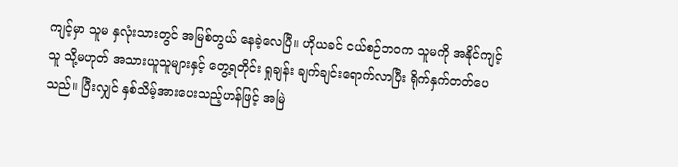ကျင့်မှာ သူမ နှလုံးသားတွင် အမြစ်တွယ် နေခဲ့လေပြီ။ ဟိုယခင် ငယ်စဉ်ဘဝက သူမကို အနိုင်ကျင့်သူ သို့မဟုတ် အသားယူသူများနှင့် တွေ့ရတိုင်း ရှုချန်း ချက်ချင်းရောက်လာပြီး ရိုက်နှက်တတ်ပေသည်။ ပြီးလျှင် နှစ်သိမ့်အားပေးသည့်ဟန်ဖြင့် အမြဲ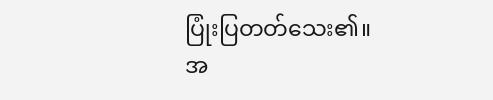ပြုံးပြတတ်သေး၏။
အ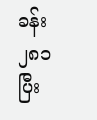ခန်း ၂၈၁ ပြီး